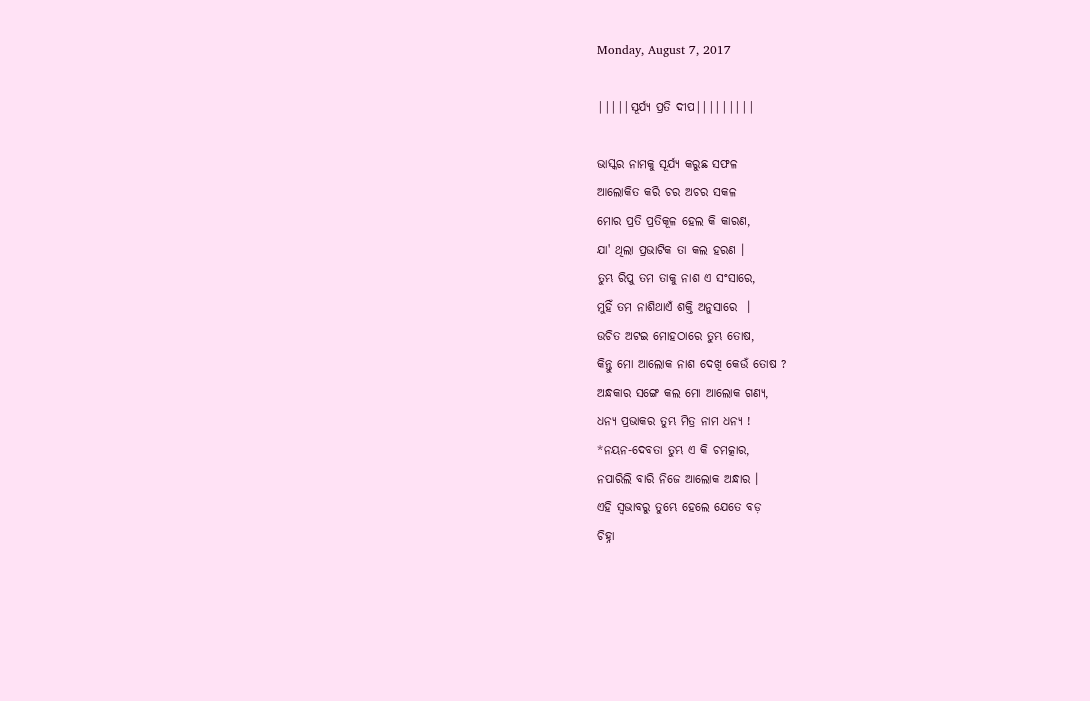Monday, August 7, 2017

|||||ସୂର୍ଯ୍ୟ ପ୍ରତି ଦୀପ|||||||||

ଭାସ୍କର ନାମକୁ ସୂର୍ଯ୍ୟ କରୁଛ ସଫଳ
ଆଲୋକିତ କରି ଚର ଅଚର ସକଳ
ମୋର ପ୍ରତି ପ୍ରତିକୂଳ ହେଲ କି କାରଣ,
ଯା' ଥିଲା ପ୍ରଭାଟିକ ତା କଲ ହରଣ ।
ତୁମ୍ଭ ରିପୁ ତମ ତାକୁ ନାଶ ଏ ସଂସାରେ,
ମୁହିଁ ତମ ନାଶିଥାଏଁ ଶକ୍ତି ଅନୁସାରେ  ।
ଉଚିତ ଅଟଇ ମୋହଠାରେ ତୁମ୍ଭ ତୋଷ,
କିନ୍ତୁ ମୋ ଆଲୋକ ନାଶ ଦେଖି କେଉଁ ତୋଷ ?
ଅନ୍ଧକାର ସଙ୍ଗେ କଲ ମୋ ଆଲୋକ ଗଣ୍ଯ,
ଧନ୍ୟ ପ୍ରଭାକର ତୁମ୍ଭ ମିତ୍ର ନାମ ଧନ୍ୟ !
*ନୟନ-ଦେବତା ତୁମ୍ଭ ଏ କି ଚମତ୍କାର,
ନପାରିଲି ବାରି ନିଜେ ଆଲୋକ ଅନ୍ଧାର ।
ଏହି ସ୍ଵଭାବରୁ ତୁମ୍ଭେ ହେଲେ ଯେତେ ବଡ଼
ଚିହ୍ନା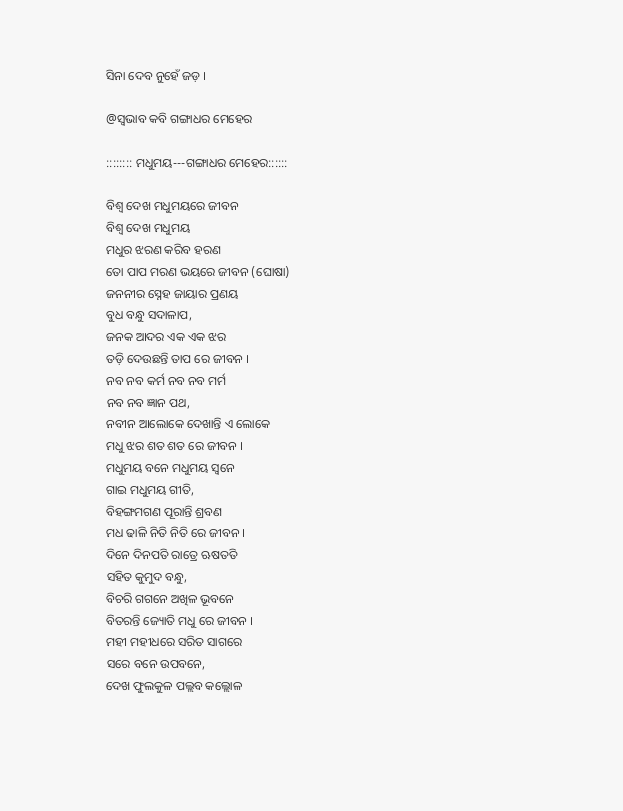ସିନା ଦେବ ନୁହେଁ ଜଡ଼ ।

@ସ୍ୱଭାବ କବି ଗଙ୍ଗାଧର ମେହେର

:::::::: ମଧୁମୟ---ଗଙ୍ଗାଧର ମେହେର::::::

ବିଶ୍ବ ଦେଖ ମଧୁମୟରେ ଜୀବନ
ବିଶ୍ବ ଦେଖ ମଧୁମୟ
ମଧୁର ଝରଣ କରିବ ହରଣ
ତୋ ପାପ ମରଣ ଭୟରେ ଜୀବନ (ଘୋଷା)
ଜନନୀର ସ୍ନେହ ଜାୟାର ପ୍ରଣୟ
ବୁଧ ବନ୍ଧୁ ସଦାଳାପ,
ଜନକ ଆଦର ଏକ ଏକ ଝର
ତଡ଼ି ଦେଉଛନ୍ତି ତାପ ରେ ଜୀବନ ।
ନବ ନବ କର୍ମ ନବ ନବ ମର୍ମ
ନବ ନବ ଜ୍ଞାନ ପଥ,
ନବୀନ ଆଲୋକେ ଦେଖାନ୍ତି ଏ ଲୋକେ
ମଧୁ ଝର ଶତ ଶତ ରେ ଜୀବନ ।
ମଧୁମୟ ବନେ ମଧୁମୟ ସ୍ବନେ
ଗାଇ ମଧୁମୟ ଗୀତି,
ବିହଙ୍ଗମଗଣ ପୂରାନ୍ତି ଶ୍ରବଣ
ମଧ ଢାଳି ନିତି ନିତି ରେ ଜୀବନ ।
ଦିନେ ଦିନପତି ରାତ୍ରେ ଋଷତତି
ସହିତ କୁମୁଦ ବନ୍ଧୁ,
ବିଚରି ଗଗନେ ଅଖିଳ ଭୂବନେ
ବିତରନ୍ତି ଜ୍ୟୋତି ମଧୁ ରେ ଜୀବନ ।
ମହୀ ମହୀଧରେ ସରିତ ସାଗରେ
ସରେ ବନେ ଉପବନେ,
ଦେଖ ଫୁଲକୁଳ ପଲ୍ଲବ କଲ୍ଲୋଳ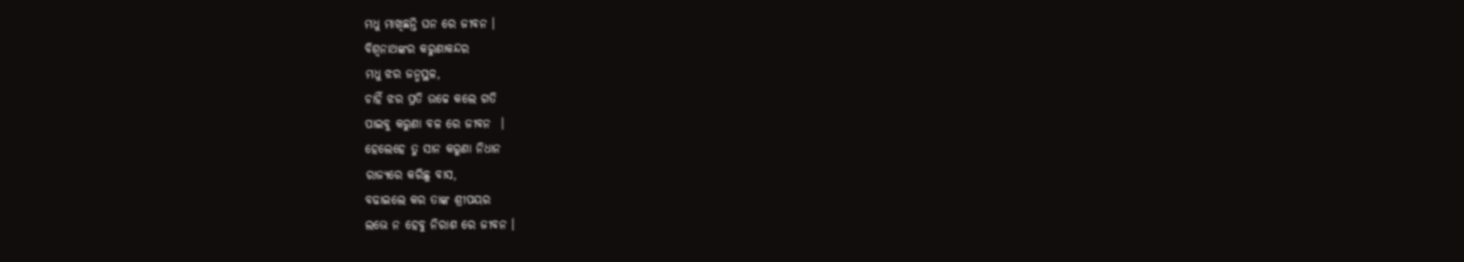ମଧୁ ମାଖିଛନ୍ତି ଘନ ରେ ଜୀବନ ।
ବିଶ୍ଵନାଥଙ୍କର କରୁଣାକନ୍ଦର
ମଧୁ ଝର ଜନ୍ମସ୍ଥଳ,
ଚାହିଁ ଝର ପ୍ରତି ଉଚ୍ଚେ କଲେ ଗତି
ପାଇବୁ କରୁଣା ବଳ ରେ ଜୀବନ  ।
ହେଲେହେ ତୁ ସାନ କରୁଣା ନିଧାନ
ରାଜ୍ୟରେ କରିଛୁ ବାସ,
ବଢାଇଲେ କର ତାଙ୍କ ଶ୍ରୀପୟର
ଲଭେ ନ ହେବୁ ନିରାଶ ରେ ଜୀବନ ।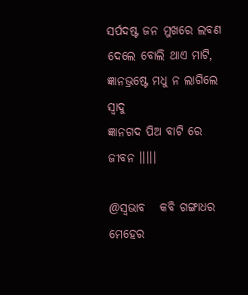ସର୍ପଦଷ୍ଟ ଜନ ମୁଖରେ ଲବଣ
ଦେଲେ ବୋଲି ଥାଏ ମାଟି,
ଜ୍ଞାନଭ୍ରଷ୍ଟେ ମଧୁ ନ ଲାଗିଲେ ସ୍ବାଦୁ
ଜ୍ଞାନଗଦ ପିଅ ବାଟି ରେ ଜୀବନ ।।।।।

@ସ୍ବଭାବ   କବି ଗଙ୍ଗାଧର ମେହେର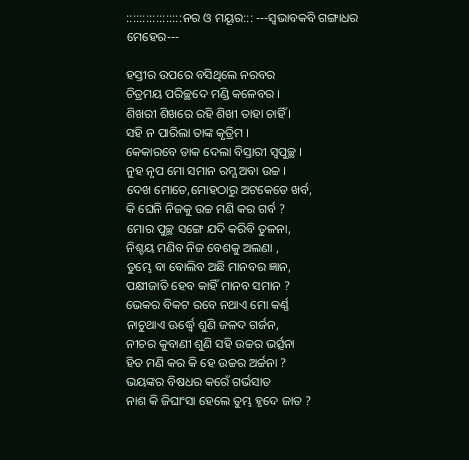:::::::::::::::::ନର ଓ ମୟୂର::: ---ସ୍ବଭାବକବି ଗଙ୍ଗାଧର ମେହେର---

ହସ୍ତୀର ଉପରେ ବସିଥିଲେ ନରବର
ଚିତ୍ରମୟ ପରିଚ୍ଛଦେ ମଣ୍ଡି କଳେବର ।
ଶିଖରୀ ଶିଖରେ ରହି ଶିଖୀ ତାହା ଚାହିଁ ।
ସହି ନ ପାରିଲା ତାଙ୍କ କୃତ୍ରିମ ।
କେକାରବେ ଡାକ ଦେଲା ବିସ୍ତାରୀ ସ୍ବପୁଚ୍ଛ ।
ନୁହ ନୃପ ମୋ ସମାନ ରମ୍ଯ ଅବା ଉଚ୍ଚ ।
ଦେଖ ମୋତେ,ମୋହଠାରୁ ଅଟକେଡେ ଖର୍ବ,
କି ଘେନି ନିଜକୁ ଉଚ୍ଚ ମଣି କର ଗର୍ବ ?
ମୋର ପୁଚ୍ଛ ସଙ୍ଗେ ଯଦି କରିବି ତୁଳନା,
ନିଶ୍ଚୟ ମଣିବ ନିଜ ବେଶକୁ ଅଲଣା ,
ତୁମ୍ଭେ ବା ବୋଲିବ ଅଛି ମାନବର ଜ୍ଞାନ,
ପକ୍ଷୀଜାତି ହେବ କାହିଁ ମାନବ ସମାନ ?
ଭେକର ବିକଟ ରବେ ନଥାଏ ମୋ କର୍ଣ୍ଣ
ନାଚୁଥାଏ ଊର୍ଦ୍ଧ୍ଵେ ଶୁଣି ଜଳଦ ଗର୍ଜନ,
ନୀଚର କୁବାଣୀ ଶୁଣି ସହି ଉଚ୍ଚର ଭର୍ତ୍ସନା
ହିତ ମଣି କର କି ହେ ଉଚ୍ଚର ଅର୍ଚ୍ଚନା ?
ଭୟଙ୍କର ବିଷଧର କରେଁ ଗର୍ଭସାତ
ନାଶ କି ଜିଘାଂସା ହେଲେ ତୁମ୍ଭ ହୃଦେ ଜାତ ?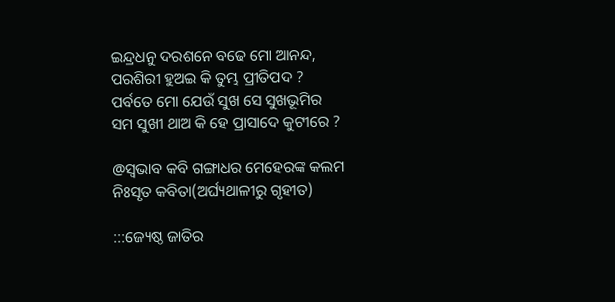ଇନ୍ଦ୍ରଧନୁ ଦରଶନେ ବଢେ ମୋ ଆନନ୍ଦ,
ପରଶିରୀ ହୁଅଇ କି ତୁମ୍ଭ ପ୍ରୀତିପଦ ?
ପର୍ବତେ ମୋ ଯେଉଁ ସୁଖ ସେ ସୁଖଭୂମିର
ସମ ସୁଖୀ ଥାଅ କି ହେ ପ୍ରାସାଦେ କୁଟୀରେ ?

@ସ୍ବଭାବ କବି ଗଙ୍ଗାଧର ମେହେରଙ୍କ କଲମ ନିଃସୃତ କବିତା(ଅର୍ଘ୍ୟଥାଳୀରୁ ଗୃହୀତ)

:::ଜ୍ୟେଷ୍ଠ ଜାତିର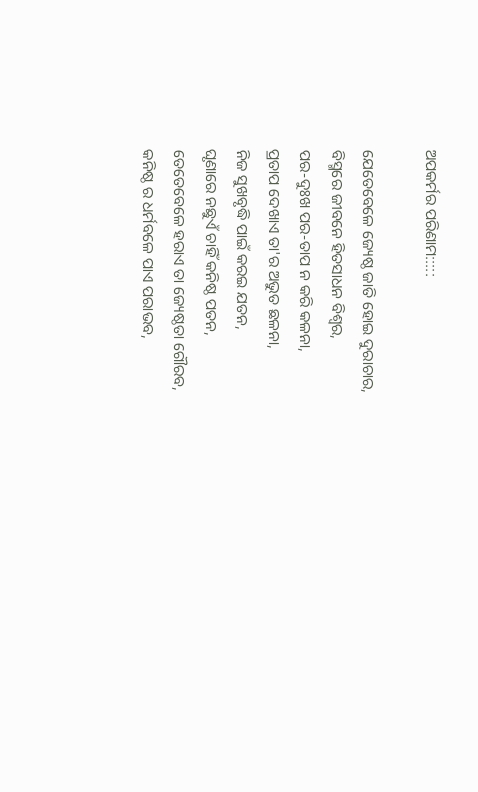ଅପକର୍ମର ପରିଣାମ:::::

ଯେତେବେଳେ ଜ୍ୟେଷ୍ଠ ଜାତି ହୋଇ ଦୁରାଚାର,
ବିସ୍ମରେ ଜୀବନେ ହିତସାଧନ ବିଶ୍ବର,
ପର-ଦୁଃଖ ପର-ତାପ ନ କରି କଳନା,
ପ୍ରତାପ ଦେଖାଏ ତା'ର ଅଭୁତ ଛଳନା,
ନିଜ ସୁଖବୃଦ୍ଧି ପାଇଁ କରଇ ଯତନ,
ଘୃଣାରେ ନଛୁଏଁ ଚାହିଁ କନିଷ୍ଠ ପତନ,
ତେତେବେଳେ ହରାଏ ତା ଜ୍ୟେଷ୍ଠତା ଗୌରବ,
କନିଷ୍ଠ ର ଧର୍ମବଳେ ପାଏ ପରାଭବ,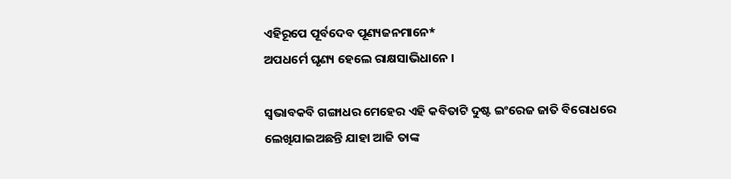ଏହିରୂପେ ପୂର୍ବଦେବ ପୂଣ୍ୟଜନମାନେ*
ଅପଧର୍ମେ ଘୃଣ୍ୟ ହେଲେ ରାକ୍ଷସାଭିଧାନେ ।

ସ୍ୱଭାବକବି ଗଙ୍ଗାଧର ମେହେର ଏହି କବିତାଟି ଦୁଷ୍ଟ ଇଂରେଜ ଜାତି ବିରୋଧରେ ଲେଖିଯାଇଅଛନ୍ତି ଯାହା ଆଜି ତାଙ୍କ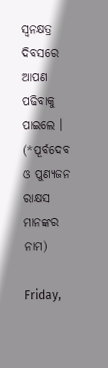ସ୍ଵନକ୍ଷତ୍ର ଦିବସରେ ଆପଣ ପଢିବାକୁ ପାଇଲେ ।
(*ପୂର୍ବଦେବ ଓ ପୁଣ୍ୟଜନ ରାକ୍ଷସ ମାନଙ୍କର ନାମ)

Friday,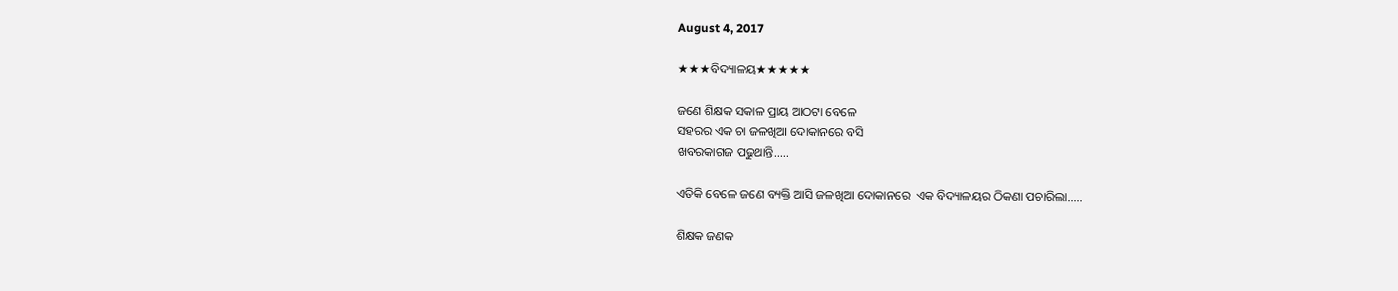August 4, 2017

★★★ବିଦ୍ୟାଳୟ★★★★★

ଜଣେ ଶିକ୍ଷକ ସକାଳ ପ୍ରାୟ ଆଠଟା ବେଳେ
ସହରର ଏକ ଚା ଜଳଖିଆ ଦୋକାନରେ ବସି
ଖବରକାଗଜ ପଢୁଥାନ୍ତି.....

ଏତିକି ବେଳେ ଜଣେ ବ୍ୟକ୍ତି ଆସି ଜଳଖିଆ ଦୋକାନରେ  ଏକ ବିଦ୍ୟାଳୟର ଠିକଣା ପଚାରିଲା.....

ଶିକ୍ଷକ ଜଣକ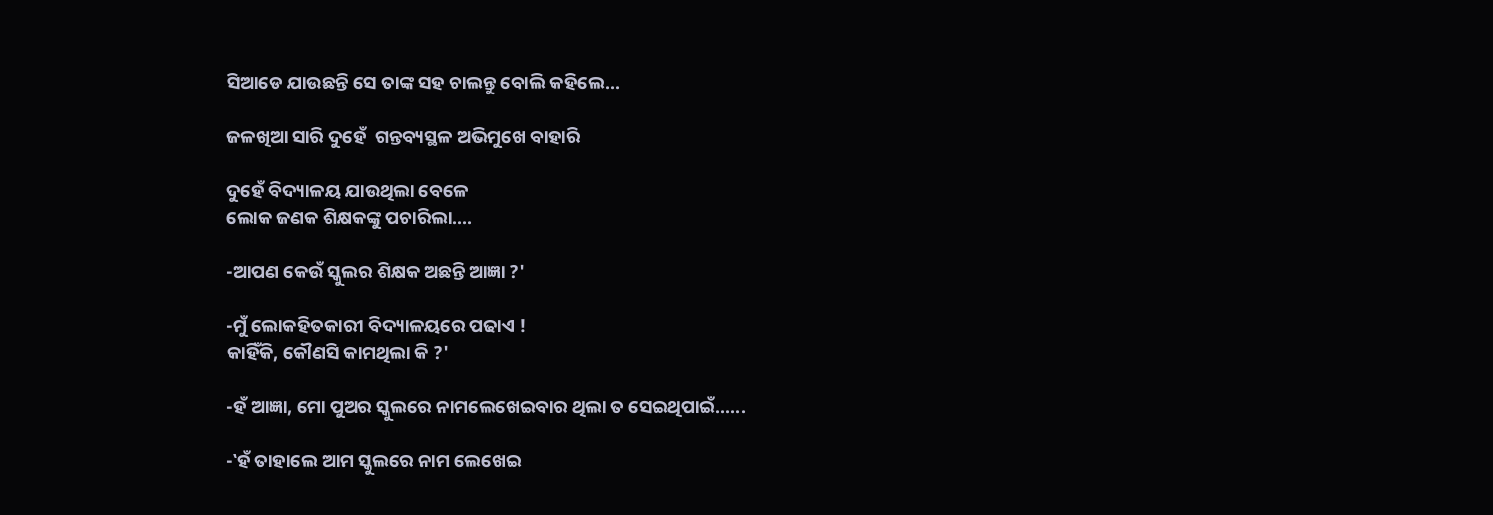ସିଆଡେ ଯାଉଛନ୍ତି ସେ ତାଙ୍କ ସହ ଚାଲନ୍ତୁ ବୋଲି କହିଲେ...

ଜଳଖିଆ ସାରି ଦୁହେଁ  ଗନ୍ତବ୍ୟସ୍ଥଳ ଅଭିମୁଖେ ବାହାରି

ଦୁହେଁ ବିଦ୍ୟାଳୟ ଯାଉଥିଲା ବେଳେ
ଲୋକ ଜଣକ ଶିକ୍ଷକଙ୍କୁ ପଚାରିଲା....

-ଆପଣ କେଉଁ ସ୍କୁଲର ଶିକ୍ଷକ ଅଛନ୍ତି ଆଜ୍ଞା ?'

-ମୁଁ ଲୋକହିତକାରୀ ବିଦ୍ୟାଳୟରେ ପଢାଏ !
କାହିଁକି, କୌଣସି କାମଥିଲା କି ?'

-ହଁ ଆଜ୍ଞା, ମୋ ପୁଅର ସ୍କୁଲରେ ନାମଲେଖେଇବାର ଥିଲା ତ ସେଇଥିପାଇଁ......

-‛ହଁ ତାହାଲେ ଆମ ସ୍କୁଲରେ ନାମ ଲେଖେଇ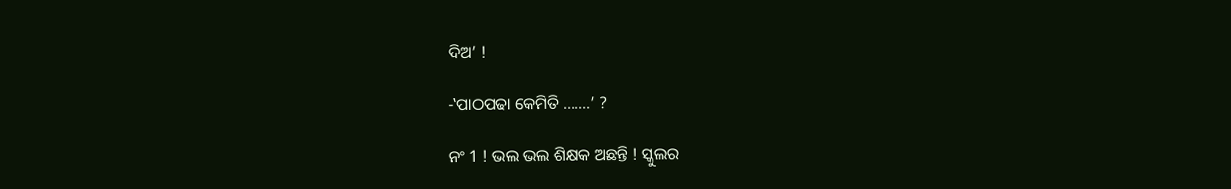ଦିଅ’ !

-‛ପାଠପଢା କେମିତି .......’ ?

ନଂ 1 ! ଭଲ ଭଲ ଶିକ୍ଷକ ଅଛନ୍ତି ! ସ୍କୁଲର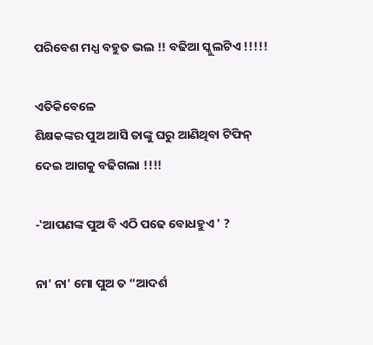ପରିବେଶ ମଧ୍ଯ ବହୁତ ଭଲ !! ବଢିଆ ସ୍କୁଲଟିଏ !!!!!

ଏତିକିବେଳେ
ଶିକ୍ଷକଙ୍କର ପୁଅ ଆସି ତାଙ୍କୁ ଘରୁ ଆଣିଥିବା ଟିଫିନ୍ ଦେଇ ଆଗକୁ ବଢିଗଲା !!!!

-‛ଆପଣଙ୍କ ପୁଅ ବି ଏଠି ପଢେ ବୋଧହୁଏ ' ?

ନା' ନା' ମୋ ପୁଅ ତ “ଆଦର୍ଶ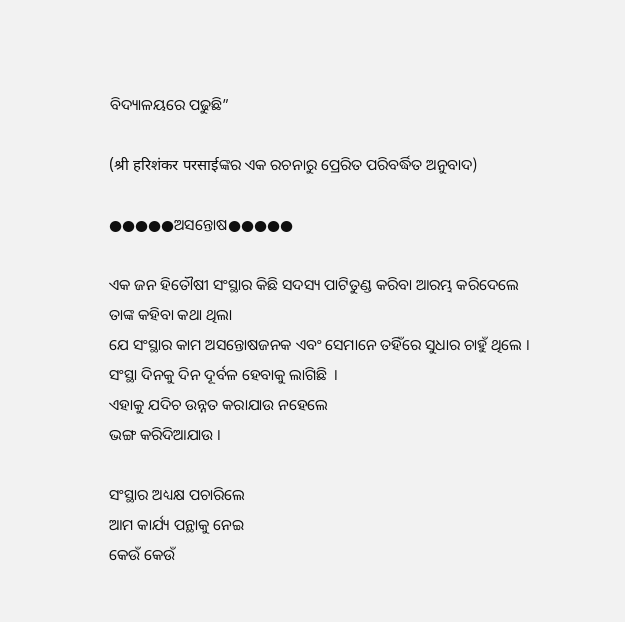ବିଦ୍ୟାଳୟରେ ପଢୁଛି”

(श्री हरिशंकर परसाईଙ୍କର ଏକ ରଚନାରୁ ପ୍ରେରିତ ପରିବର୍ଦ୍ଧିତ ଅନୁବାଦ)

●●●●●ଅସନ୍ତୋଷ●●●●●

ଏକ ଜନ ହିତୌଷୀ ସଂସ୍ଥାର କିଛି ସଦସ୍ୟ ପାଟିତୁଣ୍ଡ କରିବା ଆରମ୍ଭ କରିଦେଲେ
ତାଙ୍କ କହିବା କଥା ଥିଲା
ଯେ ସଂସ୍ଥାର କାମ ଅସନ୍ତୋଷଜନକ ଏବଂ ସେମାନେ ତହିଁରେ ସୁଧାର ଚାହୁଁ ଥିଲେ ।
ସଂସ୍ଥା ଦିନକୁ ଦିନ ଦୂର୍ବଳ ହେବାକୁ ଲାଗିଛି  ।
ଏହାକୁ ଯଦିଚ ଉନ୍ନତ କରାଯାଉ ନହେଲେ
ଭଙ୍ଗ କରିଦିଆଯାଉ ।

ସଂସ୍ଥାର ଅଧ୍ୟକ୍ଷ ପଚାରିଲେ
ଆମ କାର୍ଯ୍ୟ ପନ୍ଥାକୁ ନେଇ
କେଉଁ କେଉଁ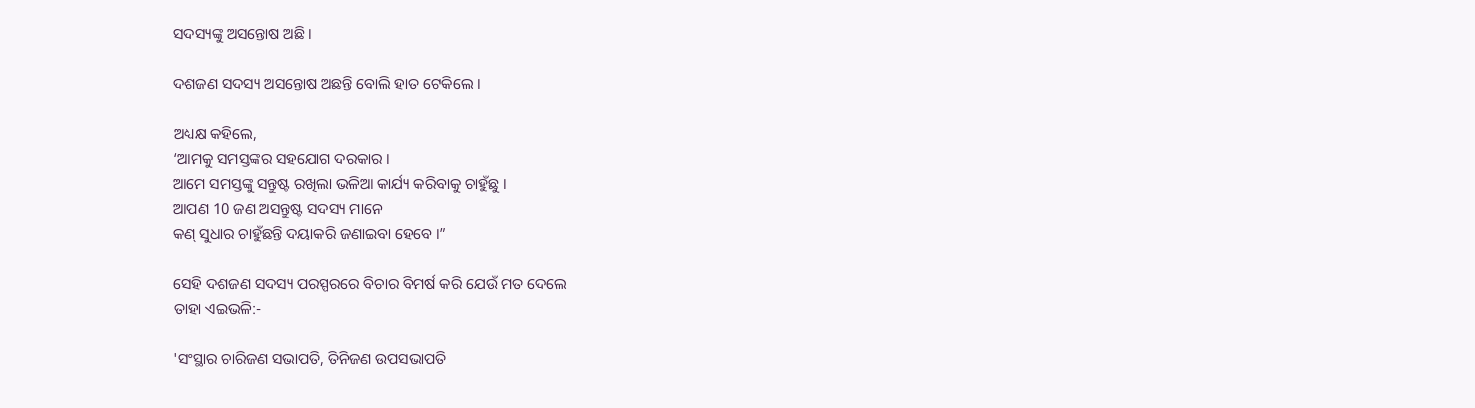ସଦସ୍ୟଙ୍କୁ ଅସନ୍ତୋଷ ଅଛି ।

ଦଶଜଣ ସଦସ୍ୟ ଅସନ୍ତୋଷ ଅଛନ୍ତି ବୋଲି ହାତ ଟେକିଲେ ।

ଅଧ୍ୟକ୍ଷ କହିଲେ,
‘ଆମକୁ ସମସ୍ତଙ୍କର ସହଯୋଗ ଦରକାର ।
ଆମେ ସମସ୍ତଙ୍କୁ ସନ୍ତୁଷ୍ଟ ରଖିଲା ଭଳିଆ କାର୍ଯ୍ୟ କରିବାକୁ ଚାହୁଁଛୁ ।
ଆପଣ 10 ଜଣ ଅସନ୍ତୁଷ୍ଟ ସଦସ୍ୟ ମାନେ
କଣ୍ ସୁଧାର ଚାହୁଁଛନ୍ତି ଦୟାକରି ଜଣାଇବା ହେବେ ।”

ସେହି ଦଶଜଣ ସଦସ୍ୟ ପରସ୍ପରରେ ବିଚାର ବିମର୍ଷ କରି ଯେଉଁ ମତ ଦେଲେ
ତାହା ଏଇଭଳି:-

'ସଂସ୍ଥାର ଚାରିଜଣ ସଭାପତି, ତିନିଜଣ ଉପସଭାପତି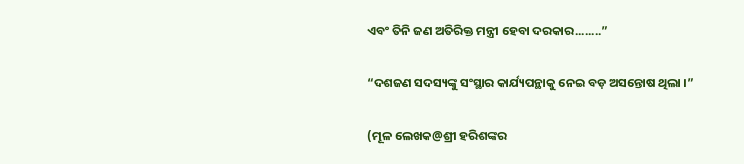ଏବଂ ତିନି ଜଣ ଅତିରିକ୍ତ ମନ୍ତ୍ରୀ ହେବା ଦରକାର........”

“ଦଶଜଣ ସଦସ୍ୟଙ୍କୁ ସଂସ୍ଥାର କାର୍ଯ୍ୟପନ୍ଥାକୁ ନେଇ ବଡ଼ ଅସନ୍ତୋଷ ଥିଲା ।”

(ମୂଳ ଲେଖକ@ଶ୍ରୀ ହରିଶଙ୍କର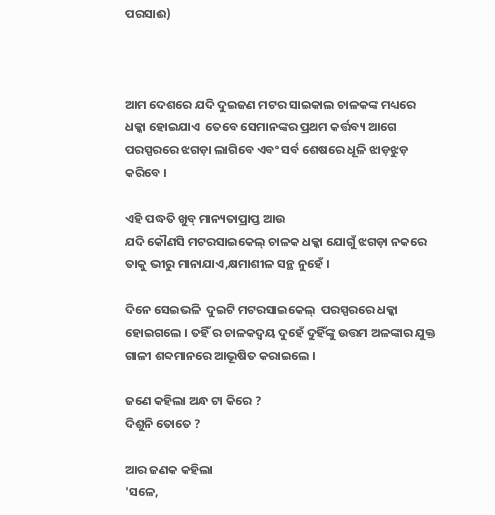ପରସାଈ)



ଆମ ଦେଶରେ ଯଦି ଦୁଇଜଣ ମଟର ସାଇକାଲ ଚାଳକଙ୍କ ମଧ୍ୟରେ  ଧକ୍କା ହୋଇଯାଏ  ତେବେ ସେମାନଙ୍କର ପ୍ରଥମ କର୍ତ୍ତବ୍ୟ ଆଗେ ପରସ୍ପରରେ ଝଗଡ଼ା ଲାଗିବେ ଏବଂ ସର୍ବ ଶେଷରେ ଧୂଳି ଝାଡ଼ଝୁଡ଼ କରିବେ ।

ଏହି ପଦ୍ଧତି ଖୁବ୍ ମାନ୍ୟତାପ୍ରାପ୍ତ ଆଉ
ଯଦି କୌଣସି ମଟରସାଇକେଲ୍ ଚାଳକ ଧକ୍କା ଯୋଗୁଁ ଝଗଡ଼ା ନକରେ ତାକୁ ଭୀରୁ ମାନାଯାଏ,କ୍ଷମାଶୀଳ ସନ୍ଥ ନୁହେଁ ।

ଦିନେ ସେଇଭଳି  ଦୁଇଟି ମଟରସାଇକେଲ୍  ପରସ୍ପରରେ ଧକ୍କା ହୋଇଗଲେ । ତହିଁ ର ଚାଳକଦ୍ବୟ ଦୁହେଁ ଦୁହିଁଙ୍କୁ ଉତ୍ତମ ଅଳଙ୍କାର ଯୁକ୍ତ ଗାଳୀ ଶବ୍ଦମାନରେ ଆଭୂଷିତ କରାଇଲେ ।

ଜଣେ କହିଲା ଅନ୍ଧ ଟା କିରେ ?
ଦିଶୁନି ତୋତେ ?

ଆର ଜଣକ କହିଲା
'ସଳେ,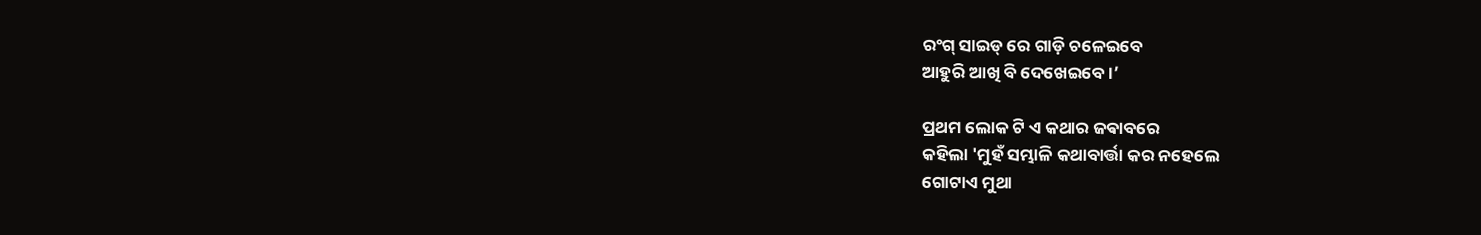ରଂଗ୍ ସାଇଡ୍ ରେ ଗାଡ଼ି ଚଳେଇବେ
ଆହୁରି ଆଖି ବି ଦେଖେଇବେ ।’

ପ୍ରଥମ ଲୋକ ଟି ଏ କଥାର ଜଵାବରେ
କହିଲା 'ମୁହଁ ସମ୍ଭାଳି କଥାବାର୍ତ୍ତା କର ନହେଲେ
ଗୋଟାଏ ମୁଥା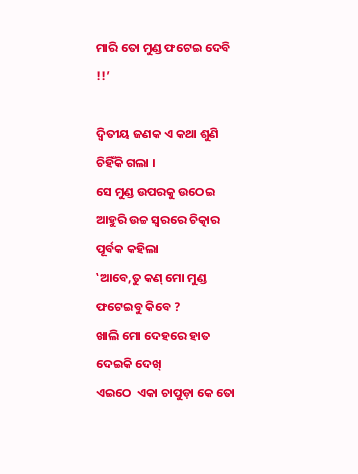ମାରି ତୋ ମୁଣ୍ଡ ଫଟେଇ ଦେବି !!’

ଦ୍ବିତୀୟ ଜଣକ ଏ କଥା ଶୁଣି ଚିହିଁକି ଗଲା ।
ସେ ମୁଣ୍ଡ ଉପରକୁ ଉଠେଇ ଆହୁରି ଉଚ୍ଚ ସ୍ବରରେ ଚିତ୍କାର ପୂର୍ବକ କହିଲା
‛ଆବେ,ତୁ କଣ୍ ମୋ ମୁଣ୍ଡ ଫଟେଇବୁ କିବେ ?
ଖାଲି ମୋ ଦେହରେ ହାତ ଦେଇକି ଦେଖ୍
ଏଇଠେ  ଏକା ଚାପୁଡ଼ା କେ ତୋ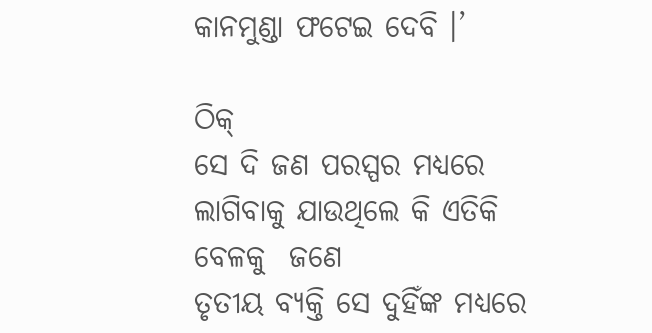କାନମୁଣ୍ଡା ଫଟେଇ ଦେବି ।’

ଠିକ୍
ସେ ଦି ଜଣ ପରସ୍ପର ମଧ୍ୟରେ ଲାଗିବାକୁ ଯାଉଥିଲେ କି ଏତିକି ବେଳକୁ  ଜଣେ
ତୃତୀୟ ବ୍ୟକ୍ତି ସେ ଦୁହିଁଙ୍କ ମଧ୍ୟରେ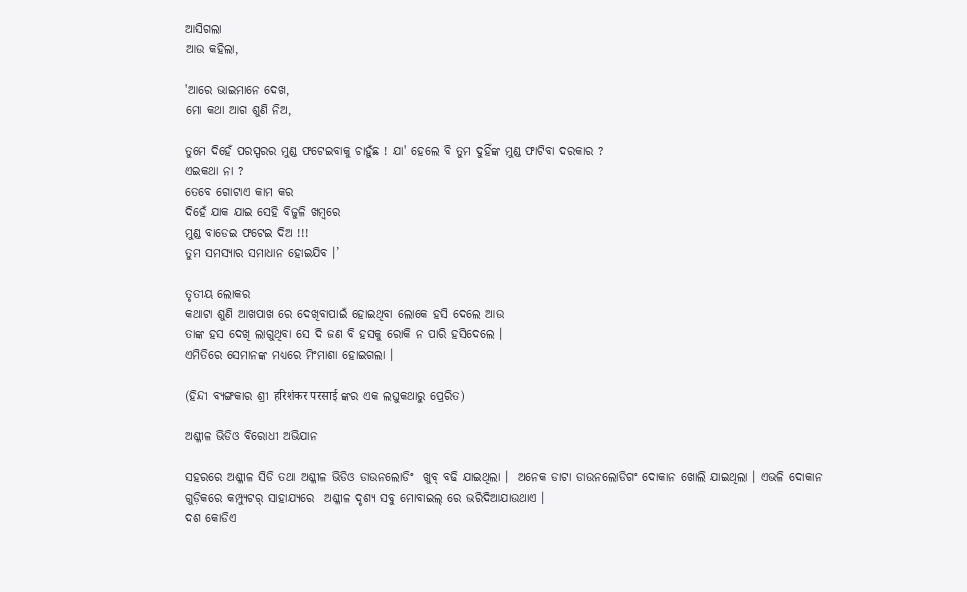ଆସିଗଲା
ଆଉ କହିଲା,

'ଆରେ ଭାଇମାନେ ଦେଖ,
ମୋ କଥା ଆଗ ଶୁଣି ନିଅ,

ତୁମେ ଦିହେଁ ପରସ୍ପରର ମୁଣ୍ଡ ଫଟେଇବାକୁ ଚାହୁଁଛ ! ଯା' ହେଲେ ବି ତୁମ ଦୁହିଁଙ୍କ ମୁଣ୍ଡ ଫାଟିବା ଦରକାର ?
ଏଇକଥା ନା ?
ତେବେ ଗୋଟାଏ କାମ କର
ଦିହେଁ ଯାକ ଯାଇ ସେହି ବିଜୁଳି ଖମ୍ବରେ
ମୁଣ୍ଡ ବାଡେଇ ଫଟେଇ ଦିଅ !!!
ତୁମ ସମସ୍ୟାର ସମାଧାନ ହୋଇଯିବ ।’

ତୃତୀୟ ଲୋକର
କଥାଟା ଶୁଣି ଆଖପାଖ ରେ ଦେଖିବାପାଇଁ ହୋଇଥିବା ଲୋକେ ହସି ଦେଲେ ଆଉ
ତାଙ୍କ ହସ ଦେଖି ଲାଗୁଥିବା ସେ ଦି ଜଣ ବି ହସକୁ ରୋକି ନ ପାରି ହସିଦେଲେ ।
ଏମିତିରେ ସେମାନଙ୍କ ମଧ୍ୟରେ ମିଂମାଶା ହୋଇଗଲା ।

(ହିନ୍ଦୀ ବ୍ୟଙ୍ଗକାର ଶ୍ରୀ हरिशंकर परसाई ଙ୍କର ଏକ ଲଘୁକଥାରୁ ପ୍ରେରିତ)

ଅଶ୍ଳୀଳ ଭିଡିଓ ବିରୋଧୀ ଅଭିଯାନ

ସହରରେ ଅଶ୍ଳୀଳ ସିଡି ତଥା ଅଶ୍ଳୀଳ ଭିଡିଓ ଡାଉନଲୋଡିଂ  ଖୁବ୍ ବଢି ଯାଇଥିଲା ।  ଅନେକ ଡାଟା ଡାଉନଲୋଡିଗଂ ଦୋକାନ ଖୋଲି ଯାଇଥିଲା । ଏଭଳି ଦୋକାନ ଗୁଡ଼ିକରେ କମ୍ପ୍ୟୁଟର୍ ସାହାଯ୍ୟରେ  ଅଶ୍ଳୀଳ ଦୃଶ୍ୟ ସବୁ ମୋବାଇଲ୍ ରେ ଭରିଦିଆଯାଉଥାଏ ।
ଦଶ କୋଡିଏ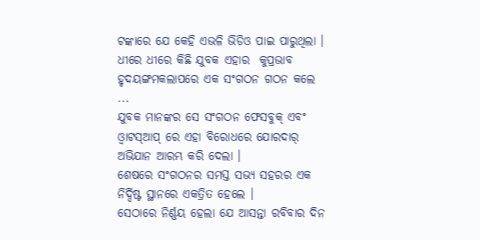ଟଙ୍କାରେ ଯେ କେହି ଏଭଳି ଭିଡିଓ ପାଇ ପାରୁଥିଲା । ଧୀରେ ଧୀରେ କିଛି ଯୁବକ ଏହାର  କୁପ୍ରଭାବ ହୃଦୟଙ୍ଗମକଲାପରେ ଏକ ସଂଗଠନ ଗଠନ କଲେ ...
ଯୁବକ ମାନଙ୍କର ସେ ସଂଗଠନ ଫେସବୁକ୍ ଏବଂ ଓ୍ବାଟସ୍ଆପ୍ ରେ ଏହା ବିରୋଧରେ ଯୋରଦାର୍ ଅଭିଯାନ ଆରମ୍ଭ କରି ଦେଲା ।
ଶେଷରେ ସଂଗଠନର ସମସ୍ତ ସଭ୍ଯ ସହରର ଏକ ନିର୍ଦ୍ଦିଷ୍ଟ ସ୍ଥାନରେ ଏକତ୍ରିତ ହେଲେ ।
ସେଠାରେ ନିର୍ଣ୍ଣୟ ହେଲା ଯେ ଆସନ୍ତା ରବିବାର ଦିନ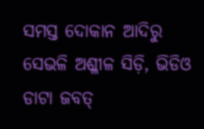ସମସ୍ତ ଦୋକାନ ଆଦିରୁ ସେଭଳି ଅଶ୍ଳୀଳ ସିଡ଼ି, ଭିଡିଓ ଡାଟା ଜବତ୍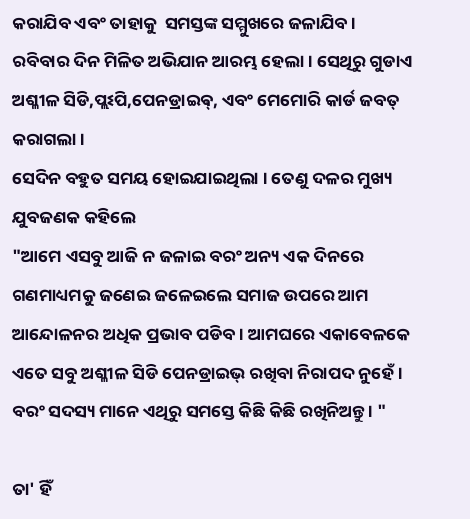କରାଯିବ ଏବଂ ତାହାକୁ  ସମସ୍ତଙ୍କ ସମ୍ମୁଖରେ ଜଳାଯିବ ।
ରବିବାର ଦିନ ମିଳିତ ଅଭିଯାନ ଆରମ୍ଭ ହେଲା । ସେଥିରୁ ଗୁଡାଏ ଅଶ୍ଳୀଳ ସିଡି,ପ୍ଲଽପି,ପେନଡ୍ରାଇଵ୍, ଏବଂ ମେମୋରି କାର୍ଡ ଜବତ୍ କରାଗଲା ।
ସେଦିନ ବହୁତ ସମୟ ହୋଇଯାଇଥିଲା । ତେଣୁ ଦଳର ମୁଖ୍ୟ ଯୁବଜଣକ କହିଲେ
"ଆମେ ଏସବୁ ଆଜି ନ ଜଳାଇ ବରଂ ଅନ୍ୟ ଏକ ଦିନରେ ଗଣମାଧ୍ୟମକୁ ଜଣେଇ ଜଳେଇଲେ ସମାଜ ଉପରେ ଆମ ଆନ୍ଦୋଳନର ଅଧିକ ପ୍ରଭାବ ପଡିବ । ଆମଘରେ ଏକାବେଳକେ ଏତେ ସବୁ ଅଶ୍ଳୀଳ ସିଡି ପେନଡ୍ରାଇଭ୍ ରଖିବା ନିରାପଦ ନୁହେଁ । ବରଂ ସଦସ୍ୟ ମାନେ ଏଥିରୁ ସମସ୍ତେ କିଛି କିଛି ରଖିନିଅନ୍ତୁ । "

ତା' ହିଁ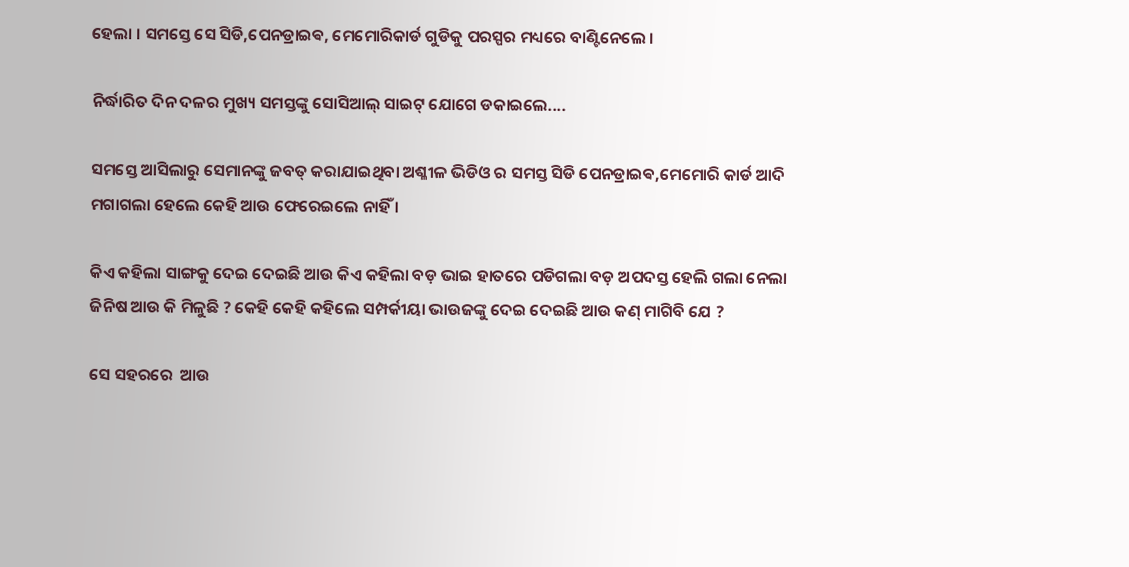ହେଲା । ସମସ୍ତେ ସେ ସିଡି,ପେନଡ୍ରାଇଵ, ମେମୋରିକାର୍ଡ ଗୁଡିକୁ ପରସ୍ପର ମଧ୍ୟରେ ବାଣ୍ଟିନେଲେ ।

ନିର୍ଦ୍ଧାରିତ ଦିନ ଦଳର ମୁଖ୍ୟ ସମସ୍ତଙ୍କୁ ସୋସିଆଲ୍ ସାଇଟ୍ ଯୋଗେ ଡକାଇଲେ....

ସମସ୍ତେ ଆସିଲାରୁ ସେମାନଙ୍କୁ ଜବତ୍ କରାଯାଇଥିବା ଅଶ୍ଳୀଳ ଭିଡିଓ ର ସମସ୍ତ ସିଡି ପେନଡ୍ରାଇଵ,ମେମୋରି କାର୍ଡ ଆଦି ମଗାଗଲା ହେଲେ କେହି ଆଉ ଫେରେଇଲେ ନାହିଁ ।

କିଏ କହିଲା ସାଙ୍ଗକୁ ଦେଇ ଦେଇଛି ଆଉ କିଏ କହିଲା ବଡ଼ ଭାଇ ହାତରେ ପଡିଗଲା ବଡ଼ ଅପଦସ୍ତ ହେଲି ଗଲା ନେଲା ଜିନିଷ ଆଉ କି ମିଳୁଛି ? କେହି କେହି କହିଲେ ସମ୍ପର୍କୀୟା ଭାଉଜଙ୍କୁ ଦେଇ ଦେଇଛି ଆଉ କଣ୍ ମାଗିବି ଯେ ?

ସେ ସହରରେ  ଆଉ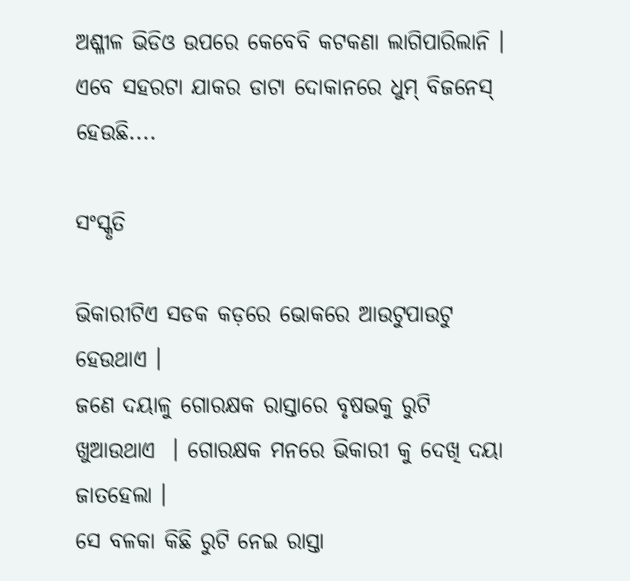ଅଶ୍ଳୀଳ ଭିଡିଓ ଉପରେ କେବେବି କଟକଣା ଲାଗିପାରିଲାନି । ଏବେ ସହରଟା ଯାକର ଡାଟା ଦୋକାନରେ ଧୁମ୍ ବିଜନେସ୍ ହେଉଛି....

ସଂସ୍କୃତି

ଭିକାରୀଟିଏ ସଡକ କଡ଼ରେ ଭୋକରେ ଆଉଟୁପାଉଟୁ ହେଉଥାଏ ।
ଜଣେ ଦୟାଳୁ ଗୋରକ୍ଷକ ରାସ୍ତାରେ ବୃଷଭକୁ ରୁଟି ଖୁଆଉଥାଏ  । ଗୋରକ୍ଷକ ମନରେ ଭିକାରୀ କୁ ଦେଖି ଦୟା ଜାତହେଲା ।
ସେ ବଳକା କିଛି ରୁଟି ନେଇ ରାସ୍ତା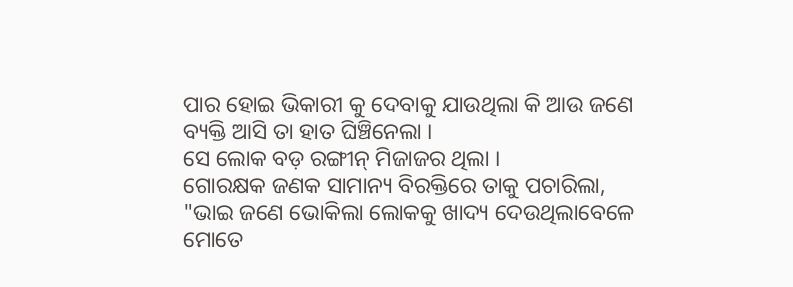ପାର ହୋଇ ଭିକାରୀ କୁ ଦେବାକୁ ଯାଉଥିଲା କି ଆଉ ଜଣେ ବ୍ୟକ୍ତି ଆସି ତା ହାତ ଘିଞ୍ଚିନେଲା ।
ସେ ଲୋକ ବଡ଼ ରଙ୍ଗୀନ୍ ମିଜାଜର ଥିଲା ।
ଗୋରକ୍ଷକ ଜଣକ ସାମାନ୍ୟ ବିରକ୍ତିରେ ତାକୁ ପଚାରିଲା,
"ଭାଇ ଜଣେ ଭୋକିଲା ଲୋକକୁ ଖାଦ୍ୟ ଦେଉଥିଲାବେଳେ  ମୋତେ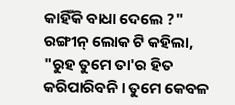କାହିଁକି ବାଧା ଦେଲେ ?"
ରଙ୍ଗୀନ୍ ଲୋକ ଟି କହିଲା, "ରୁହ ତୁମେ ତା'ର ହିତ କରିପାରିବନି । ତୁମେ କେବଳ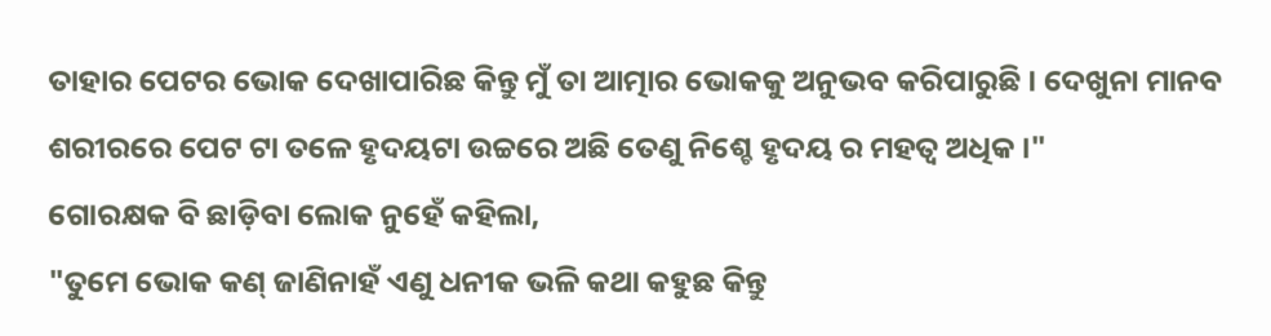ତାହାର ପେଟର ଭୋକ ଦେଖାପାରିଛ କିନ୍ତୁ ମୁଁ ତା ଆତ୍ମାର ଭୋକକୁ ଅନୁଭବ କରିପାରୁଛି । ଦେଖୁନା ମାନବ ଶରୀରରେ ପେଟ ଟା ତଳେ ହୃଦୟଟା ଉଚ୍ଚରେ ଅଛି ତେଣୁ ନିଶ୍ଚେ ହୃଦୟ ର ମହତ୍ବ ଅଧିକ ।"
ଗୋରକ୍ଷକ ବି ଛାଡ଼ିବା ଲୋକ ନୁହେଁ କହିଲା,
"ତୁମେ ଭୋକ କଣ୍ ଜାଣିନାହଁ ଏଣୁ ଧନୀକ ଭଳି କଥା କହୁଛ କିନ୍ତୁ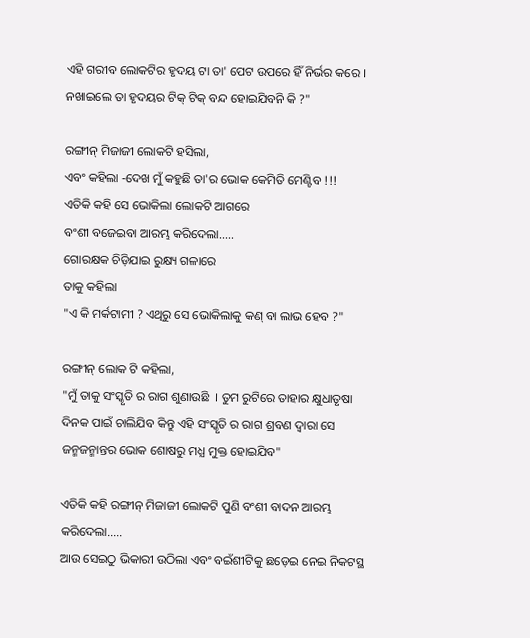ଏହି ଗରୀବ ଲୋକଟିର ହୃଦୟ ଟା ତା' ପେଟ ଉପରେ ହିଁ ନିର୍ଭର କରେ । ନଖାଇଲେ ତା ହୃଦୟର ଟିକ୍ ଟିକ୍ ବନ୍ଦ ହୋଇଯିବନି କି ?"

ରଙ୍ଗୀନ୍ ମିଜାଜୀ ଲୋକଟି ହସିଲା,
ଏବଂ କହିଲା -ଦେଖ ମୁଁ କହୁଛି ତା'ର ଭୋକ କେମିତି ମେଣ୍ଟିବ !!!
ଏତିକି କହି ସେ ଭୋକିଲା ଲୋକଟି ଆଗରେ
ବଂଶୀ ବଜେଇବା ଆରମ୍ଭ କରିଦେଲା.....
ଗୋରକ୍ଷକ ଚିଡ଼ିଯାଇ ରୁକ୍ଷ୍ୟ ଗଳାରେ
ତାକୁ କହିଲା
"ଏ କି ମର୍କଟାମୀ ? ଏଥିରୁ ସେ ଭୋକିଲାକୁ କଣ୍ ବା ଲାଭ ହେବ ?"

ରଙ୍ଗୀନ୍ ଲୋକ ଟି କହିଲା,
"ମୁଁ ତାକୁ ସଂସ୍କୃତି ର ରାଗ ଶୁଣାଉଛି  । ତୁମ ରୁଟିରେ ତାହାର କ୍ଷୁଧାତୃଷା ଦିନକ ପାଇଁ ଚାଲିଯିବ କିନ୍ତୁ ଏହି ସଂସ୍କୃତି ର ରାଗ ଶ୍ରବଣ ଦ୍ଵାରା ସେ ଜନ୍ମଜନ୍ମାନ୍ତର ଭୋକ ଶୋଷରୁ ମଧ୍ଯ ମୁକ୍ତ ହୋଇଯିବ"

ଏତିକି କହି ରଙ୍ଗୀନ୍ ମିଜାଜୀ ଲୋକଟି ପୁଣି ବଂଶୀ ବାଦନ ଆରମ୍ଭ କରିଦେଲା.....
ଆଉ ସେଇଠୁ ଭିକାରୀ ଉଠିଲା ଏବଂ ବଇଁଶୀଟିକୁ ଛଡ଼େଇ ନେଇ ନିକଟସ୍ଥ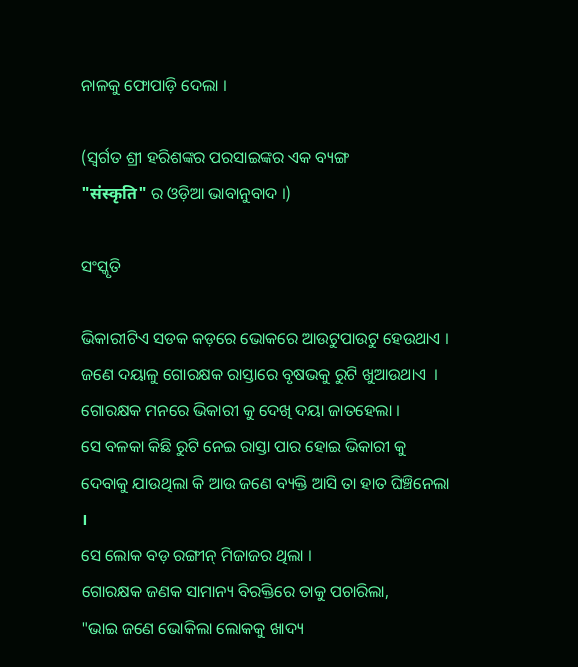ନାଳକୁ ଫୋପାଡ଼ି ଦେଲା ।

(ସ୍ବର୍ଗତ ଶ୍ରୀ ହରିଶଙ୍କର ପରସାଇଙ୍କର ଏକ ବ୍ୟଙ୍ଗ
"संस्कृति" ର ଓଡ଼ିଆ ଭାବାନୁବାଦ ।)

ସଂସ୍କୃତି

ଭିକାରୀଟିଏ ସଡକ କଡ଼ରେ ଭୋକରେ ଆଉଟୁପାଉଟୁ ହେଉଥାଏ ।
ଜଣେ ଦୟାଳୁ ଗୋରକ୍ଷକ ରାସ୍ତାରେ ବୃଷଭକୁ ରୁଟି ଖୁଆଉଥାଏ  । ଗୋରକ୍ଷକ ମନରେ ଭିକାରୀ କୁ ଦେଖି ଦୟା ଜାତହେଲା ।
ସେ ବଳକା କିଛି ରୁଟି ନେଇ ରାସ୍ତା ପାର ହୋଇ ଭିକାରୀ କୁ ଦେବାକୁ ଯାଉଥିଲା କି ଆଉ ଜଣେ ବ୍ୟକ୍ତି ଆସି ତା ହାତ ଘିଞ୍ଚିନେଲା ।
ସେ ଲୋକ ବଡ଼ ରଙ୍ଗୀନ୍ ମିଜାଜର ଥିଲା ।
ଗୋରକ୍ଷକ ଜଣକ ସାମାନ୍ୟ ବିରକ୍ତିରେ ତାକୁ ପଚାରିଲା,
"ଭାଇ ଜଣେ ଭୋକିଲା ଲୋକକୁ ଖାଦ୍ୟ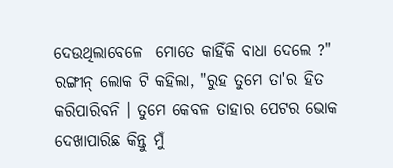ଦେଉଥିଲାବେଳେ  ମୋତେ କାହିଁକି ବାଧା ଦେଲେ ?"
ରଙ୍ଗୀନ୍ ଲୋକ ଟି କହିଲା, "ରୁହ ତୁମେ ତା'ର ହିତ କରିପାରିବନି । ତୁମେ କେବଳ ତାହାର ପେଟର ଭୋକ ଦେଖାପାରିଛ କିନ୍ତୁ ମୁଁ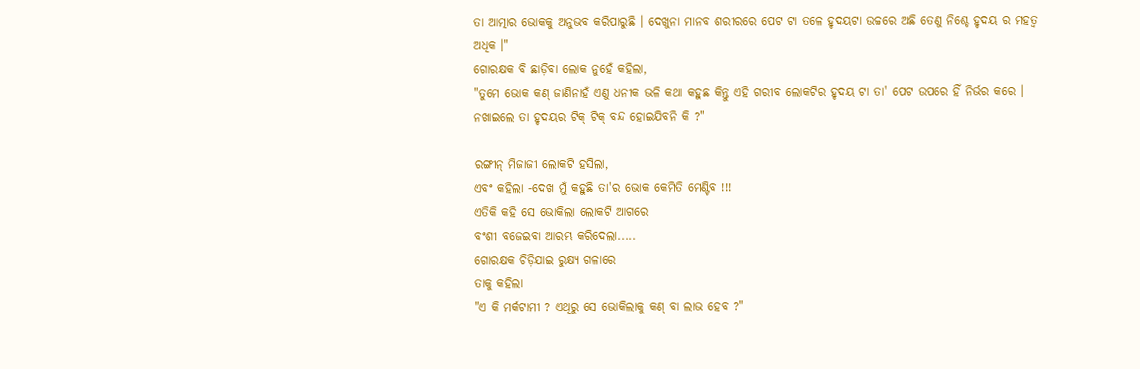ତା ଆତ୍ମାର ଭୋକକୁ ଅନୁଭବ କରିପାରୁଛି । ଦେଖୁନା ମାନବ ଶରୀରରେ ପେଟ ଟା ତଳେ ହୃଦୟଟା ଉଚ୍ଚରେ ଅଛି ତେଣୁ ନିଶ୍ଚେ ହୃଦୟ ର ମହତ୍ବ ଅଧିକ ।"
ଗୋରକ୍ଷକ ବି ଛାଡ଼ିବା ଲୋକ ନୁହେଁ କହିଲା,
"ତୁମେ ଭୋକ କଣ୍ ଜାଣିନାହଁ ଏଣୁ ଧନୀକ ଭଳି କଥା କହୁଛ କିନ୍ତୁ ଏହି ଗରୀବ ଲୋକଟିର ହୃଦୟ ଟା ତା' ପେଟ ଉପରେ ହିଁ ନିର୍ଭର କରେ । ନଖାଇଲେ ତା ହୃଦୟର ଟିକ୍ ଟିକ୍ ବନ୍ଦ ହୋଇଯିବନି କି ?"

ରଙ୍ଗୀନ୍ ମିଜାଜୀ ଲୋକଟି ହସିଲା,
ଏବଂ କହିଲା -ଦେଖ ମୁଁ କହୁଛି ତା'ର ଭୋକ କେମିତି ମେଣ୍ଟିବ !!!
ଏତିକି କହି ସେ ଭୋକିଲା ଲୋକଟି ଆଗରେ
ବଂଶୀ ବଜେଇବା ଆରମ୍ଭ କରିଦେଲା.....
ଗୋରକ୍ଷକ ଚିଡ଼ିଯାଇ ରୁକ୍ଷ୍ୟ ଗଳାରେ
ତାକୁ କହିଲା
"ଏ କି ମର୍କଟାମୀ ? ଏଥିରୁ ସେ ଭୋକିଲାକୁ କଣ୍ ବା ଲାଭ ହେବ ?"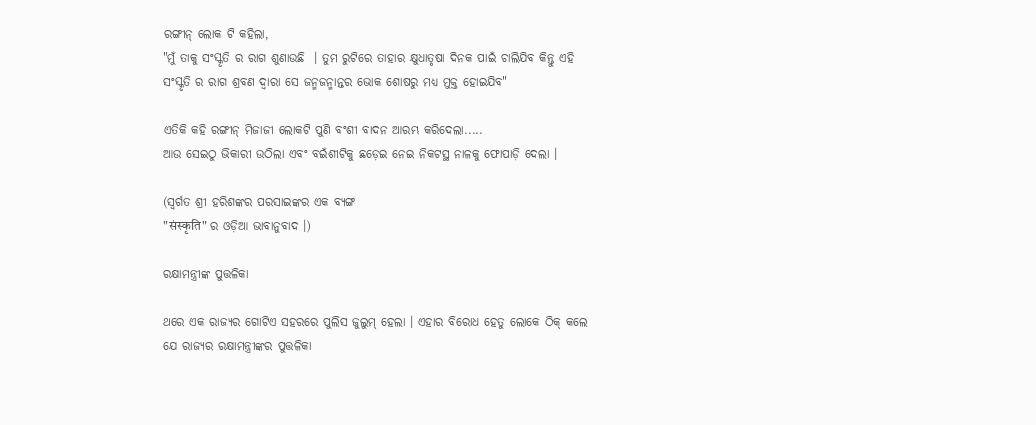ରଙ୍ଗୀନ୍ ଲୋକ ଟି କହିଲା,
"ମୁଁ ତାକୁ ସଂସ୍କୃତି ର ରାଗ ଶୁଣାଉଛି  । ତୁମ ରୁଟିରେ ତାହାର କ୍ଷୁଧାତୃଷା ଦିନକ ପାଇଁ ଚାଲିଯିବ କିନ୍ତୁ ଏହି ସଂସ୍କୃତି ର ରାଗ ଶ୍ରବଣ ଦ୍ଵାରା ସେ ଜନ୍ମଜନ୍ମାନ୍ତର ଭୋକ ଶୋଷରୁ ମଧ୍ଯ ମୁକ୍ତ ହୋଇଯିବ"

ଏତିକି କହି ରଙ୍ଗୀନ୍ ମିଜାଜୀ ଲୋକଟି ପୁଣି ବଂଶୀ ବାଦନ ଆରମ୍ଭ କରିଦେଲା.....
ଆଉ ସେଇଠୁ ଭିକାରୀ ଉଠିଲା ଏବଂ ବଇଁଶୀଟିକୁ ଛଡ଼େଇ ନେଇ ନିକଟସ୍ଥ ନାଳକୁ ଫୋପାଡ଼ି ଦେଲା ।

(ସ୍ବର୍ଗତ ଶ୍ରୀ ହରିଶଙ୍କର ପରସାଇଙ୍କର ଏକ ବ୍ୟଙ୍ଗ
"संस्कृति" ର ଓଡ଼ିଆ ଭାବାନୁବାଦ ।)

ରକ୍ଷାମନ୍ତ୍ରୀଙ୍କ ପୁତ୍ତଳିକା

ଥରେ ଏକ ରାଜ୍ୟର ଗୋଟିଏ ସହରରେ ପୁଲିସ ଜୁଲୁମ୍ ହେଲା । ଏହାର ବିରୋଧ ହେତୁ ଲୋକେ ଠିକ୍ କଲେ ଯେ ରାଜ୍ୟର ରକ୍ଷାମନ୍ତ୍ରୀଙ୍କର ପୁତ୍ତଳିକା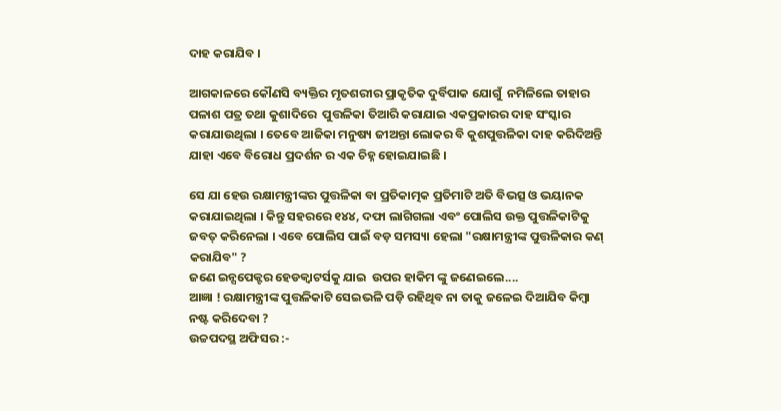ଦାହ କରାଯିବ ।

ଆଗକାଳରେ କୌଣସି ବ୍ୟକ୍ତିର ମୃତଶରୀର ପ୍ରାକୃତିକ ଦୁର୍ବିପାକ ଯୋଗୁଁ  ନମିଳିଲେ ତାହାର ପଳାଶ ପତ୍ର ତଥା କୁଶାଦିରେ  ପୁତ୍ତଳିକା ତିଆରି କରାଯାଇ ଏକପ୍ରକାରର ଦାହ ସଂସ୍କାର କରାଯାଉଥିଲା । ତେବେ ଆଜିକା ମନୁଷ୍ୟ ଜୀଅନ୍ତା ଲୋକର ବି କୁଶପୁତ୍ତଳିକା ଦାହ କରିଦିଅନ୍ତି ଯାହା ଏବେ ବିରୋଧ ପ୍ରଦର୍ଶନ ର ଏକ ଚିହ୍ନ ହୋଇଯାଇଛି ।

ସେ ଯା ହେଉ ରକ୍ଷାମନ୍ତ୍ରୀଙ୍କର ପୁତ୍ତଳିକା ବା ପ୍ରତିକାତ୍ମକ ପ୍ରତିମାଟି ଅତି ବିଭତ୍ସ ଓ ଭୟାନକ କରାଯାଇଥିଲା । କିନ୍ତୁ ସହରରେ ୧୪୪, ଦଫା ଲାଗିଗଲା ଏବଂ ପୋଲିସ ଉକ୍ତ ପୁତ୍ତଳିକାଟିକୁ ଜବତ୍ କରିନେଲା । ଏବେ ପୋଲିସ ପାଇଁ ବଡ଼ ସମସ୍ୟା ହେଲା "ରକ୍ଷାମନ୍ତ୍ରୀଙ୍କ ପୁତ୍ତଳିକାର କଣ୍ କରାଯିବ" ?
ଜଣେ ଇନ୍ସପେକ୍ଟର ହେଡକ୍ୱାଟର୍ସକୁ ଯାଇ  ଉପର ହାକିମ ଙ୍କୁ ଜଣେଇଲେ....
ଆଜ୍ଞା ! ରକ୍ଷାମନ୍ତ୍ରୀଙ୍କ ପୁତ୍ତଳିକାଟି ସେଇଭଳି ପଡ଼ି ରହିଥିବ ନା ତାକୁ ଜଳେଇ ଦିଆଯିବ କିମ୍ବା ନଷ୍ଟ କରିଦେବା ?
ଉଚ୍ଚପଦସ୍ଥ ଅଫିସର :-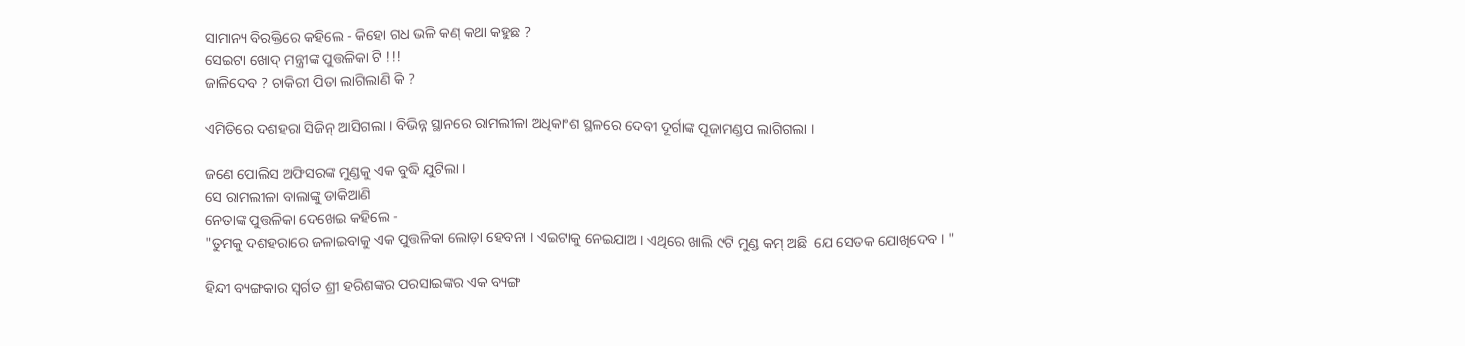ସାମାନ୍ୟ ବିରକ୍ତିରେ କହିଲେ - କିହୋ ଗଧ ଭଳି କଣ୍ କଥା କହୁଛ ?
ସେଇଟା ଖୋଦ୍ ମନ୍ତ୍ରୀଙ୍କ ପୁତ୍ତଳିକା ଟି !!!
ଜାଳିଦେବ ? ଚାକିରୀ ପିତା ଲାଗିଲାଣି କି ?

ଏମିତିରେ ଦଶହରା ସିଜିନ୍ ଆସିଗଲା । ବିଭିନ୍ନ ସ୍ଥାନରେ ରାମଲୀଳା ଅଧିକାଂଶ ସ୍ଥଳରେ ଦେବୀ ଦୂର୍ଗାଙ୍କ ପୂଜାମଣ୍ଡପ ଲାଗିଗଲା ।

ଜଣେ ପୋଲିସ ଅଫିସରଙ୍କ ମୁଣ୍ଡକୁ ଏକ ବୁଦ୍ଧି ଯୁଟିଲା ।
ସେ ରାମଲୀଳା ବାଲାଙ୍କୁ ଡାକିଆଣି
ନେତାଙ୍କ ପୁତ୍ତଳିକା ଦେଖେଇ କହିଲେ -
"ତୁମକୁ ଦଶହରାରେ ଜଳାଇବାକୁ ଏକ ପୁତ୍ତଳିକା ଲୋଡ଼ା ହେବନା । ଏଇଟାକୁ ନେଇଯାଅ । ଏଥିରେ ଖାଲି ୯ଟି ମୁଣ୍ଡ କମ୍ ଅଛି  ଯେ ସେତକ ଯୋଖିଦେବ । "

ହିନ୍ଦୀ ବ୍ୟଙ୍ଗକାର ସ୍ବର୍ଗତ ଶ୍ରୀ ହରିଶଙ୍କର ପରସାଇଙ୍କର ଏକ ବ୍ୟଙ୍ଗ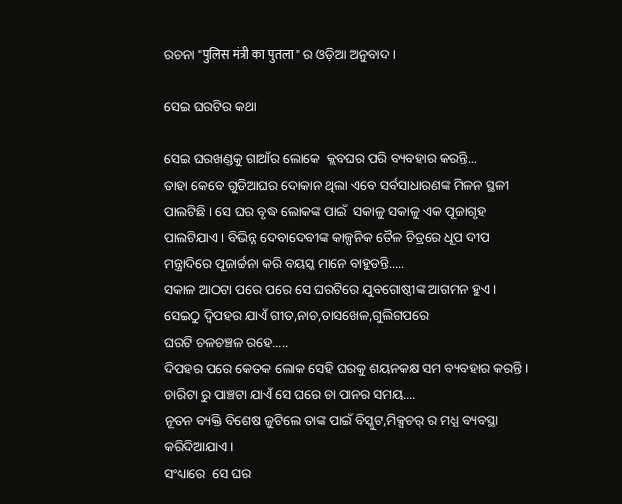ରଚନା "पुलिस मंत्री का पुतला" ର ଓଡ଼ିଆ ଅନୁବାଦ ।

ସେଇ ଘରଟିର କଥା

ସେଇ ଘରଖଣ୍ଡକୁ ଗାଆଁର ଲୋକେ  କ୍ଲବଘର ପରି ବ୍ୟବହାର କରନ୍ତି...
ତାହା କେବେ ଗୁଡିଆଘର ଦୋକାନ ଥିଲା ଏବେ ସର୍ବସାଧାରଣଙ୍କ ମିଳନ ସ୍ଥଳୀ ପାଲଟିଛି । ସେ ଘର ବୃଦ୍ଧ ଲୋକଙ୍କ ପାଇଁ  ସକାଳୁ ସକାଳୁ ଏକ ପୂଜାଗୃହ ପାଲଟିଯାଏ । ବିଭିନ୍ନ ଦେବାଦେବୀଙ୍କ କାଳ୍ପନିକ ତୈଳ ଚିତ୍ରରେ ଧୂପ ଦୀପ ମନ୍ତ୍ରାଦିରେ ପୂଜାର୍ଚ୍ଚନା କରି ବୟସ୍କ ମାନେ ବାହୁଡନ୍ତି.....
ସକାଳ ଆଠଟା ପରେ ପରେ ସେ ଘରଟିରେ ଯୁବଗୋଷ୍ଠୀଙ୍କ ଆଗମନ ହୁଏ ।
ସେଇଠୁ ଦ୍ବିପହର ଯାଏଁ ଗୀତ,ନାଚ,ତାସଖେଳ,ଗୁଲିଗପରେ
ଘରଟି ଚଳଚଞ୍ଚଳ ରହେ.....
ଦିପହର ପରେ କେତକ ଲୋକ ସେହି ଘରକୁ ଶୟନକକ୍ଷ ସମ ବ୍ୟବହାର କରନ୍ତି ।
ଚାରିଟା ରୁ ପାଞ୍ଚଟା ଯାଏଁ ସେ ଘରେ ଚା ପାନର ସମୟ....
ନୂତନ ବ୍ୟକ୍ତି ବିଶେଷ ଜୁଟିଲେ ତାଙ୍କ ପାଇଁ ବିସ୍କୁଟ,ମିକ୍ସଚର୍ ର ମଧ୍ଯ ବ୍ୟବସ୍ଥା କରିଦିଆଯାଏ ।
ସଂଧ୍ୟାରେ  ସେ ଘର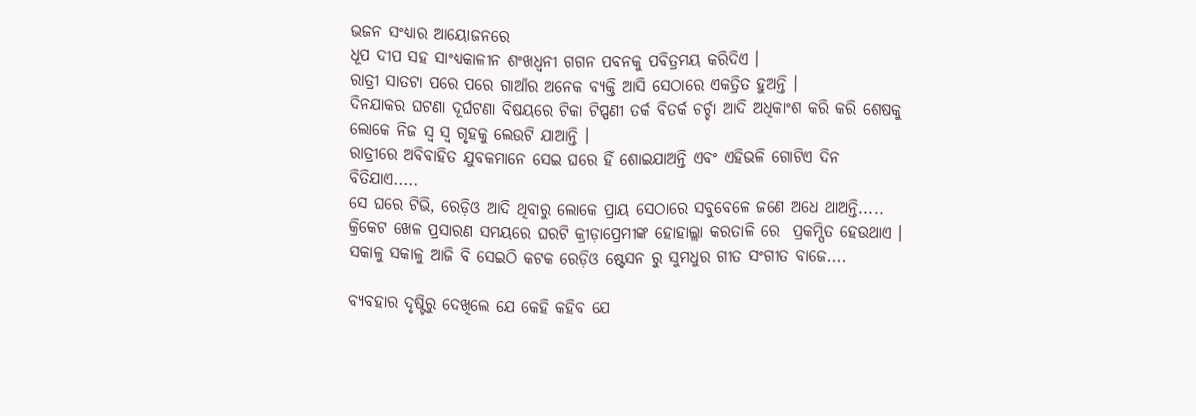ଭଜନ ସଂଧ୍ୟାର ଆୟୋଜନରେ
ଧୂପ ଦୀପ ସହ ସାଂଧ୍ଯକାଳୀନ ଶଂଖଧ୍ବନୀ ଗଗନ ପବନକୁ ପବିତ୍ରମୟ କରିଦିଏ ।
ରାତ୍ରୀ ସାତଟା ପରେ ପରେ ଗାଆଁର ଅନେକ ବ୍ୟକ୍ତି ଆସି ସେଠାରେ ଏକତ୍ରିତ ହୁଅନ୍ତି ।
ଦିନଯାକର ଘଟଣା ଦୂର୍ଘଟଣା ବିଷୟରେ ଟିକା ଟିପ୍ପଣୀ ତର୍କ ବିତର୍କ ଚର୍ଚ୍ଚା ଆଦି ଅଧିକାଂଶ କରି କରି ଶେଷକୁ ଲୋକେ ନିଜ ସ୍ବ ସ୍ବ ଗୃହକୁ ଲେଉଟି ଯାଆନ୍ତି ।
ରାତ୍ରୀରେ ଅବିବାହିତ ଯୁବକମାନେ ସେଇ ଘରେ ହିଁ ଶୋଇଯାଅନ୍ତି ଏବଂ ଏହିଭଳି ଗୋଟିଏ ଦିନ ବିତିଯାଏ.....
ସେ ଘରେ ଟିଭି, ରେଡ଼ିଓ ଆଦି ଥିବାରୁ ଲୋକେ ପ୍ରାୟ ସେଠାରେ ସବୁବେଳେ ଜଣେ ଅଧେ ଥାଅନ୍ତି.....
କ୍ରିକେଟ ଖେଳ ପ୍ରସାରଣ ସମୟରେ ଘରଟି କ୍ରୀଡ଼ାପ୍ରେମୀଙ୍କ ହୋହାଲ୍ଲା କରତାଳି ରେ  ପ୍ରକମ୍ପିତ ହେଉଥାଏ ।
ସକାଳୁ ସକାଳୁ ଆଜି ବି ସେଇଠି କଟକ ରେଡ଼ିଓ ଷ୍ଟେସନ ରୁ ସୁମଧୁର ଗୀତ ସଂଗୀତ ବାଜେ....

ବ୍ୟବହାର ଦୃଷ୍ଟିରୁ ଦେଖିଲେ ଯେ କେହି କହିବ ଯେ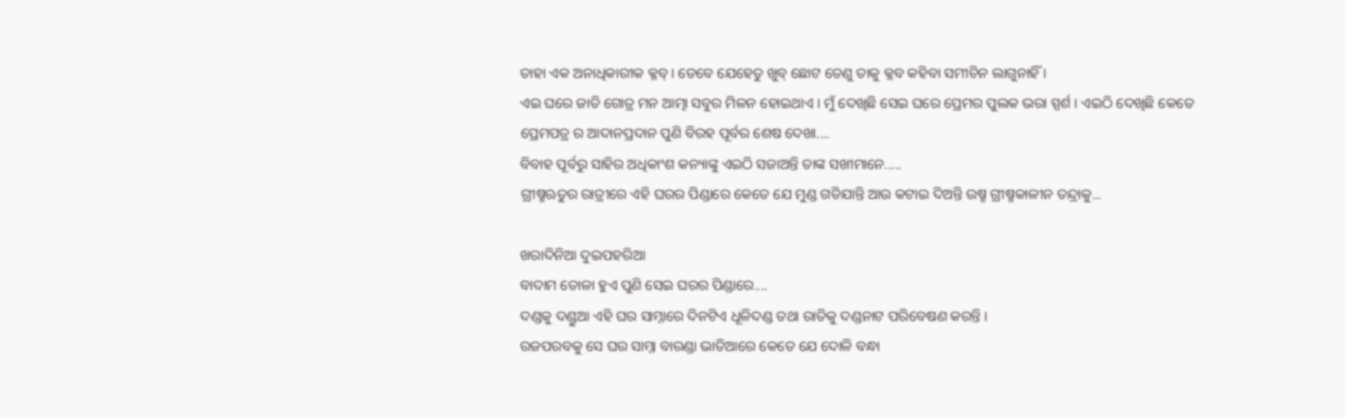ତାହା ଏକ ଅନାଧିକାରୀକ କ୍ଳବ୍ । ତେବେ ଯେହେତୁ ଖୁବ୍ ଛୋଟ ତେଣୁ ତାକୁ କ୍ଳବ କହିବା ସମୀଚିନ ଲାଗୁନାହିଁ ।
ଏଇ ଘରେ ଜାତି ଗୋତ୍ର ମନ ଆତ୍ମା ସବୁର ମିଳନ ହୋଇଥାଏ । ମୁଁ ଦେଖିଛି ସେଇ ଘରେ ପ୍ରେମର ପୁଲକ ଭରା ସ୍ପର୍ଶ । ଏଇଠି ଦେଖିଛି କେତେ
ପ୍ରେମପତ୍ର ର ଆଦାନପ୍ରଦାନ ପୁଣି ବିରହ ପୂର୍ବର ଶେଷ ଦେଖା....
ବିବାହ ପୂର୍ବରୁ ସାହିର ଅଧିକାଂଶ କନ୍ୟାଙ୍କୁ ଏଇଠି ସଜାଅନ୍ତି ତାଙ୍କ ସଖୀମାନେ.....
ଗ୍ରୀଷ୍ମଋତୁର ରାତ୍ରୀରେ ଏହି ଘରର ପିଣ୍ଡାରେ କେତେ ଯେ ମୁଣ୍ଡ ଗଡିଯାନ୍ତି ଆଉ କଟାଇ ଦିଅନ୍ତି ଉଷ୍ମ ଗ୍ରୀଷ୍ମକାଳୀନ ତନ୍ଦ୍ରାକୁ...

ଖରାଦିନିଆ ଦୁଇପହରିଆ
ବାଦାମ ତୋଳା ହୁଏ ପୁଣି ସେଇ ଘରର ପିଣ୍ଡାରେ....
ଦଣ୍ଡକୁ ଦଣ୍ଡୁଆ ଏହି ଘର ସାମ୍ନାରେ ଦିନଟିଏ ଧୂଳିଦଣ୍ଡ ତଥା ରାତିକୁ ଦଣ୍ଡନାଟ ପରିବେଷଣ କରନ୍ତି ।
ରଜପରବକୁ ସେ ଘର ସାମ୍ନା ବାରଣ୍ଡା ଭାତିଆରେ କେତେ ଯେ ଦୋଳି ବନ୍ଧା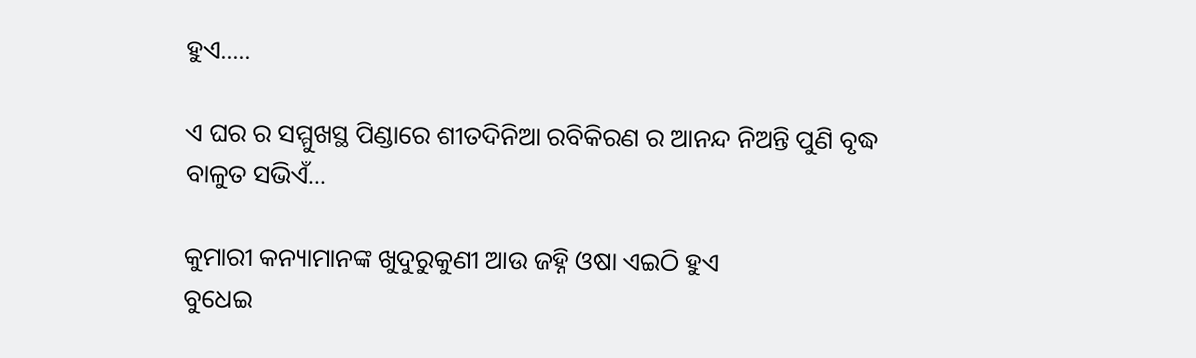ହୁଏ.....

ଏ ଘର ର ସମ୍ମୁଖସ୍ଥ ପିଣ୍ଡାରେ ଶୀତଦିନିଆ ରବିକିରଣ ର ଆନନ୍ଦ ନିଅନ୍ତି ପୁଣି ବୃଦ୍ଧ ବାଳୁତ ସଭିଏଁ...

କୁମାରୀ କନ୍ୟାମାନଙ୍କ ଖୁଦୁରୁକୁଣୀ ଆଉ ଜହ୍ନି ଓଷା ଏଇଠି ହୁଏ
ବୁଧେଇ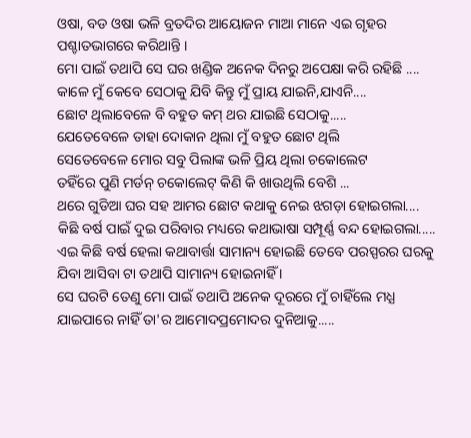ଓଷା, ବଡ ଓଷା ଭଳି ବ୍ରତଦିର ଆୟୋଜନ ମାଆ ମାନେ ଏଇ ଗୃହର ପଶ୍ଚାତଭାଗରେ କରିଥାନ୍ତି ।
ମୋ ପାଇଁ ତଥାପି ସେ ଘର ଖଣ୍ଡିକ ଅନେକ ଦିନରୁ ଅପେକ୍ଷା କରି ରହିଛି ....
କାଳେ ମୁଁ କେବେ ସେଠାକୁ ଯିବି କିନ୍ତୁ ମୁଁ ପ୍ରାୟ ଯାଇନି,ଯାଏନି....
ଛୋଟ ଥିଲାବେଳେ ବି ବହୁତ କମ୍ ଥର ଯାଇଛି ସେଠାକୁ.....
ଯେତେବେଳେ ତାହା ଦୋକାନ ଥିଲା ମୁଁ ବହୁତ ଛୋଟ ଥିଲି
ସେତେବେଳେ ମୋର ସବୁ ପିଲାଙ୍କ ଭଳି ପ୍ରିୟ ଥିଲା ଚକୋଲେଟ
ତହିଁରେ ପୁଣି ମର୍ଡନ୍ ଚକୋଲେଟ୍ କିଣି କି ଖାଉଥିଲି ବେଶି ...
ଥରେ ଗୁଡିଆ ଘର ସହ ଆମର ଛୋଟ କଥାକୁ ନେଇ ଝଗଡ଼ା ହୋଇଗଲା....
କିଛି ବର୍ଷ ପାଇଁ ଦୁଇ ପରିବାର ମଧ୍ୟରେ କଥାଭାଷା ସମ୍ପୂର୍ଣ୍ଣ ବନ୍ଦ ହୋଇଗଲା.....
ଏଇ କିଛି ବର୍ଷ ହେଲା କଥାବାର୍ତ୍ତା ସାମାନ୍ୟ ହୋଇଛି ତେବେ ପରସ୍ପରର ଘରକୁ ଯିବା ଆସିବା ଟା ତଥାପି ସାମାନ୍ୟ ହୋଇନାହିଁ ।
ସେ ଘରଟି ତେଣୁ ମୋ ପାଇଁ ତଥାପି ଅନେକ ଦୂରରେ ମୁଁ ଚାହିଁଲେ ମଧ୍ଯ ଯାଇପାରେ ନାହିଁ ତା'ର ଆମୋଦପ୍ରମୋଦର ଦୁନିଆକୁ.....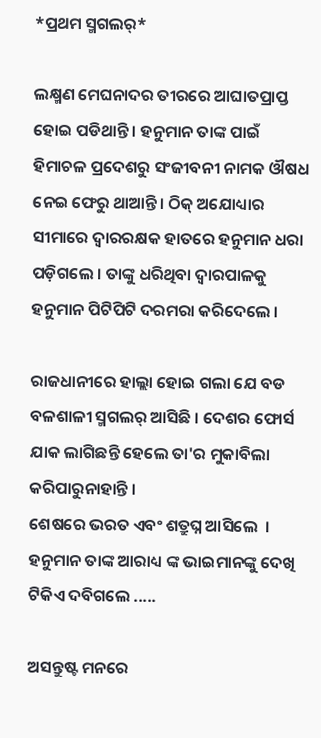*ପ୍ରଥମ ସ୍ମଗଲର୍*

ଲକ୍ଷ୍ମଣ ମେଘନାଦର ତୀରରେ ଆଘାତପ୍ରାପ୍ତ ହୋଇ ପଡିଥାନ୍ତି । ହନୁମାନ ତାଙ୍କ ପାଇଁ ହିମାଚଳ ପ୍ରଦେଶରୁ ସଂଜୀବନୀ ନାମକ ଔଷଧ ନେଇ ଫେରୁ ଥାଆନ୍ତି। ଠିକ୍ ଅଯୋଧ୍ୟାର ସୀମାରେ ଦ୍ବାରରକ୍ଷକ ହାତରେ ହନୁମାନ ଧରା ପଡ଼ିଗଲେ । ତାଙ୍କୁ ଧରିଥିବା ଦ୍ଵାରପାଳକୁ ହନୁମାନ ପିଟିପିଟି ଦରମରା କରିଦେଲେ ।

ରାଜଧାନୀରେ ହାଲ୍ଲା ହୋଇ ଗଲା ଯେ ବଡ ବଳଶାଳୀ ସ୍ମଗଲର୍ ଆସିଛି । ଦେଶର ଫୋର୍ସ ଯାକ ଲାଗିଛନ୍ତି ହେଲେ ତା'ର ମୁକାବିଲା କରିପାରୁନାହାନ୍ତି ।
ଶେଷରେ ଭରତ ଏବଂ ଶତ୍ରୁଘ୍ନ ଆସିଲେ  ।
ହନୁମାନ ତାଙ୍କ ଆରାଧ୍ୟ ଙ୍କ ଭାଇମାନଙ୍କୁ ଦେଖି ଟିକିଏ ଦବିଗଲେ .....

ଅସନ୍ତୁଷ୍ଟ ମନରେ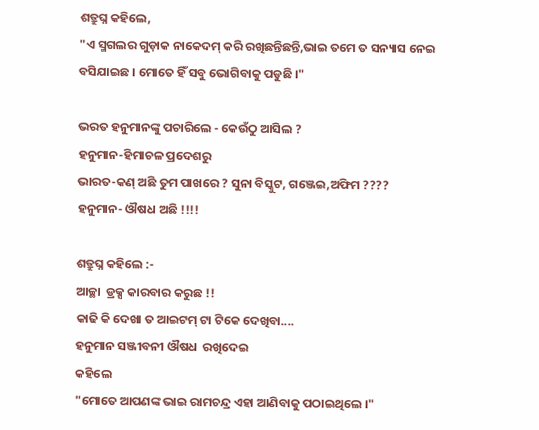ଶତ୍ରୁଘ୍ନ କହିଲେ,
"ଏ ସ୍ମଗଲର ଗୁଡ଼ାକ ନାକେଦମ୍ କରି ରଖିଛନ୍ତିଛନ୍ତି,ଭାଇ ତମେ ତ ସନ୍ୟାସ ନେଇ ବସିଯାଇଛ । ମୋତେ ହିଁ ସବୁ ଭୋଗିବାକୁ ପଡୁଛି ।"

ଭରତ ହନୁମାନଙ୍କୁ ପଚାରିଲେ - କେଉଁଠୁ ଆସିଲ ?
ହନୁମାନ-ହିମାଚଳ ପ୍ରଦେଶରୁ
ଭାରତ-କଣ୍ ଅଛି ତୁମ ପାଖରେ ? ସୁନା ବିସ୍କୁଟ, ଗଞ୍ଜେଇ,ଅଫିମ ????
ହନୁମାନ- ଔଷଧ ଅଛି !!!!

ଶତ୍ରୁଘ୍ନ କହିଲେ :-
ଆଚ୍ଛା  ଡ୍ରକ୍ସ କାରବାର କରୁଛ !!
କାଢି କି ଦେଖା ତ ଆଇଟମ୍ ଟା ଟିକେ ଦେଖିବା....
ହନୁମାନ ସଞ୍ଜୀବନୀ ଔଷଧ  ରଖିଦେଇ
କହିଲେ
"ମୋତେ ଆପଣଙ୍କ ଭାଇ ରାମଚନ୍ଦ୍ର ଏହା ଆଣିବାକୁ ପଠାଇଥିଲେ ।"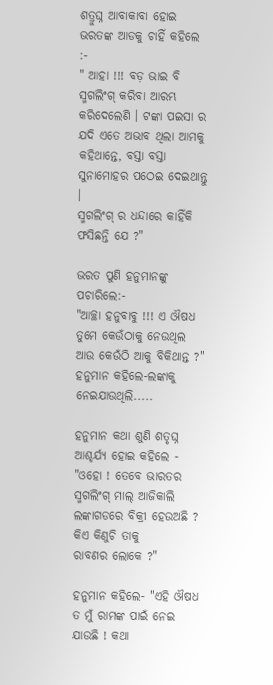ଶତ୍ରୁଘ୍ନ ଆବାକାବା ହୋଇ ଭରତଙ୍କ ଆଡକୁ ଚାହିଁ କହିଲେ :-
" ଆହା !!! ବଡ଼ ଭାଇ ବି ସ୍ମଗଲିଂଗ୍ କରିବା ଆରମ୍ଭ କରିଦେଲେଣି । ଟଙ୍କା ପଇସା ର ଯଦି ଏତେ ଅଭାବ ଥିଲା ଆମକୁ କହିଥାନ୍ତେ, ବସ୍ତା ବସ୍ତା ସୁନାମୋହର ପଠେଇ ଦେଇଥାନ୍ତୁ ।
ସ୍ମଗଲିଂଗ୍ ର ଧନ୍ଦାରେ କାହିଁକି ଫସିଛନ୍ତି ଯେ ?"

ଭରତ ପୁଣି ହନୁମାନଙ୍କୁ ପଚାରିଲେ:-
"ଆଚ୍ଛା ହନୁବାବୁ !!! ଏ ଔଷଧ ତୁମେ କେଉଁଠାକୁ ନେଉଥିଲ ଆଉ କେଉଁଠି ଆକୁ ବିକିଥାନ୍ତ ?"
ହନୁମାନ କହିଲେ-ଲଙ୍କାକୁ ନେଇଯାଉଥିଲି.....

ହନୁମାନ କଥା ଶୁଣି ଶତୃଘ୍ନ ଆଶ୍ଚର୍ଯ୍ୟ ହୋଇ କହିଲେ -
"ଓହୋ ! ତେବେ ଭାରତର ସ୍ମଗଲିଂଗ୍ ମାଲ୍ ଆଜିକାଲି ଲଙ୍କାଗଡରେ ବିକ୍ରୀ ହେଉଅଛି ?
କିଏ କିଣୁଚି ତାକୁ
ରାବଣର ଲୋକେ ?"

ହନୁମାନ କହିଲେ- "ଏହି ଔଷଧ ତ ମୁଁ ରାମଙ୍କ ପାଇଁ ନେଇ ଯାଉଛି ! କଥା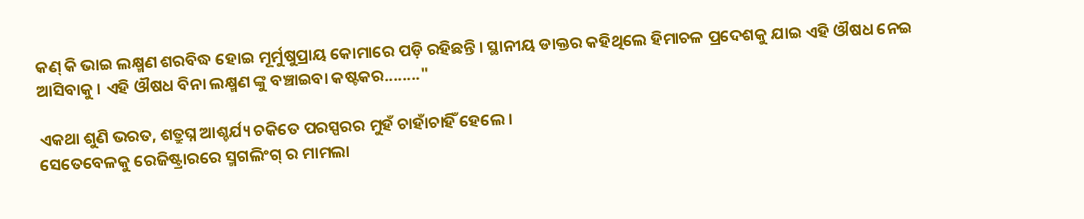କଣ୍ କି ଭାଇ ଲକ୍ଷ୍ମଣ ଶରବିଦ୍ଧ ହୋଇ ମୂର୍ମୁଷୁପ୍ରାୟ କୋମାରେ ପଡ଼ି ରହିଛନ୍ତି । ସ୍ଥାନୀୟ ଡାକ୍ତର କହିଥିଲେ ହିମାଚଳ ପ୍ରଦେଶକୁ ଯାଇ ଏହି ଔଷଧ ନେଇ ଆସିବାକୁ । ଏହି ଔଷଧ ବିନା ଲକ୍ଷ୍ମଣ ଙ୍କୁ ବଞ୍ଚାଇବା କଷ୍ଟକର........"

ଏକଥା ଶୁଣି ଭରତ, ଶତ୍ରୁଘ୍ନ ଆଶ୍ଚର୍ଯ୍ୟ ଚକିତେ ପରସ୍ପରର ମୁହଁ ଚାହାଁଚାହିଁ ହେଲେ ।
ସେତେବେଳକୁ ରେଜିଷ୍ଟ୍ରାରରେ ସ୍ମଗଲିଂଗ୍ ର ମାମଲା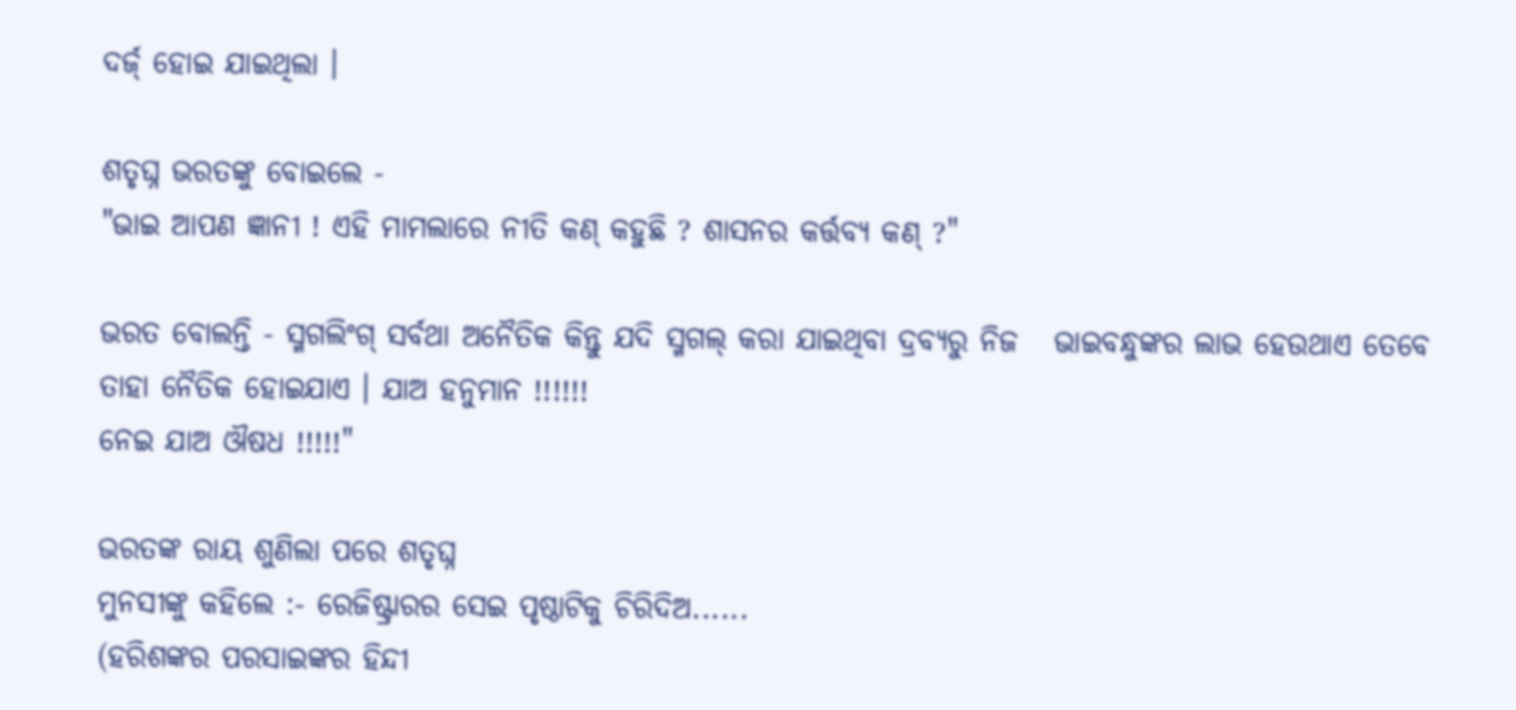ଦର୍ଜ୍ ହୋଇ ଯାଇଥିଲା ।

ଶତୃଘ୍ନ ଭରତଙ୍କୁ ବୋଇଲେ -
"ଭାଇ ଆପଣ ଜ୍ଞାନୀ ! ଏହି ମାମଲାରେ ନୀତି କଣ୍ କହୁଛି ? ଶାସନର କର୍ତ୍ତବ୍ୟ କଣ୍ ?"

ଭରତ ବୋଲନ୍ତି - ସ୍ମଗଲିଂଗ୍ ସର୍ବଥା ଅନୈତିକ କିନ୍ତୁ ଯଦି ସ୍ମଗଲ୍ କରା ଯାଇଥିବା ଦ୍ରବ୍ୟରୁ ନିଜ   ଭାଇବନ୍ଧୁଙ୍କର ଲାଭ ହେଉଥାଏ ତେବେ ତାହା ନୈତିକ ହୋଇଯାଏ । ଯାଅ ହନୁମାନ !!!!!!
ନେଇ ଯାଅ ଔଷଧ !!!!!"

ଭରତଙ୍କ ରାୟ ଶୁଣିଲା ପରେ ଶତୃଘ୍ନ
ମୁନସୀଙ୍କୁ କହିଲେ :- ରେଜିଷ୍ଟ୍ରାରର ସେଇ ପୃଷ୍ଠାଟିକୁ ଚିରିଦିଅ......
(ହରିଶଙ୍କର ପରସାଇଙ୍କର ହିନ୍ଦୀ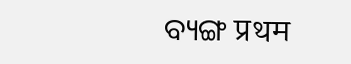ବ୍ୟଙ୍ଗ प्रथम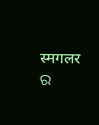स्मगलर ର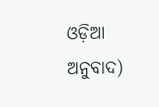ଓଡ଼ିଆ ଅନୁବାଦ)